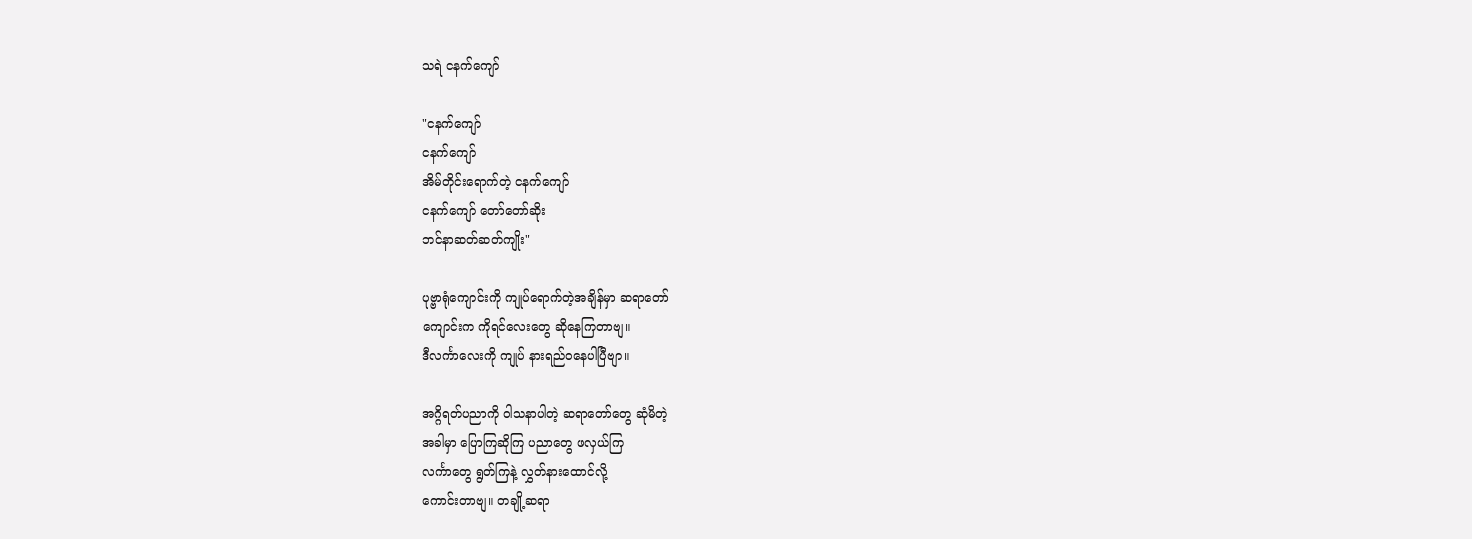သရဲ ငနက်ကျော်

"ငနက်ကျော်
ငနက်ကျော်
အိမ်တိုင်းရောက်တဲ့ ငနက်ကျော်
ငနက်ကျော် တော်တော်ဆိုး
ဘင်နာဆတ်ဆတ်ကျိုး"

ပုဗ္ဗာရုံကျောင်းကို ကျုပ်ရောက်တဲ့အချိန်မှာ ဆရာတော်
ကျောင်းက ကိုရင်လေးတွေ ဆိုနေကြတာဗျ။
ဒီလင်္ကာလေးကို ကျုပ် နားရည်ဝနေပါပြီဗျာ။

အဂ္ဂိရတ်ပညာကို ဝါသနာပါတဲ့ ဆရာတော်တွေ ဆုံမိတဲ့
အခါမှာ ပြောကြဆိုကြ ပညာတွေ ဖလှယ်ကြ
လင်္ကာတွေ ရွတ်ကြနဲ့ လွှတ်နားထောင်လို့
ကောင်းတာဗျ။ တချို့ဆရာ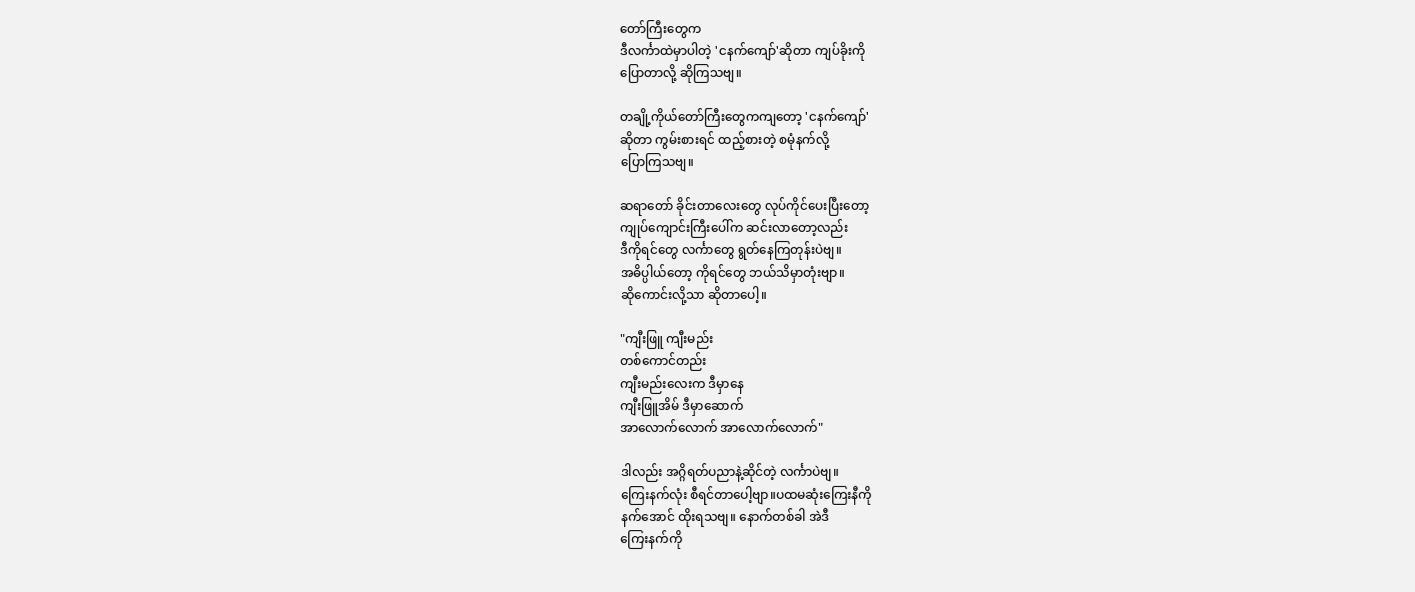တော်ကြီးတွေက
ဒီလင်္ကာထဲမှာပါတဲ့ 'ငနက်ကျော်'ဆိုတာ ကျပ်ခိုးကို
ပြောတာလို့ ဆိုကြသဗျ။

တချို့ကိုယ်တော်ကြီးတွေကကျတော့ 'ငနက်ကျော်'
ဆိုတာ ကွမ်းစားရင် ထည့်စားတဲ့ စမုံနက်လို့
ပြောကြသဗျ။

ဆရာတော် ခိုင်းတာလေးတွေ လုပ်ကိုင်ပေးပြီးတော့
ကျုပ်ကျောင်းကြီးပေါ်က ဆင်းလာတော့လည်း
ဒီကိုရင်တွေ လင်္ကာတွေ ရွတ်နေကြတုန်းပဲဗျ။
အဓိပ္ပါယ်တော့ ကိုရင်တွေ ဘယ်သိမှာတုံးဗျာ။
ဆိုကောင်းလို့သာ ဆိုတာပေါ့။

"ကျီးဖြူ ကျီးမည်း
တစ်ကောင်တည်း
ကျီးမည်းလေးက ဒီမှာနေ
ကျီးဖြူအိမ် ဒီမှာဆောက်
အာလောက်လောက် အာလောက်လောက်"

ဒါလည်း အဂ္ဂိရတ်ပညာနဲ့ဆိုင်တဲ့ လင်္ကာပဲဗျ။
ကြေးနက်လုံး စီရင်တာပေါ့ဗျာ။ပထမဆုံးကြေးနီကို
နက်အောင် ထိုးရသဗျ။ နောက်တစ်ခါ အဲဒီ
ကြေးနက်ကို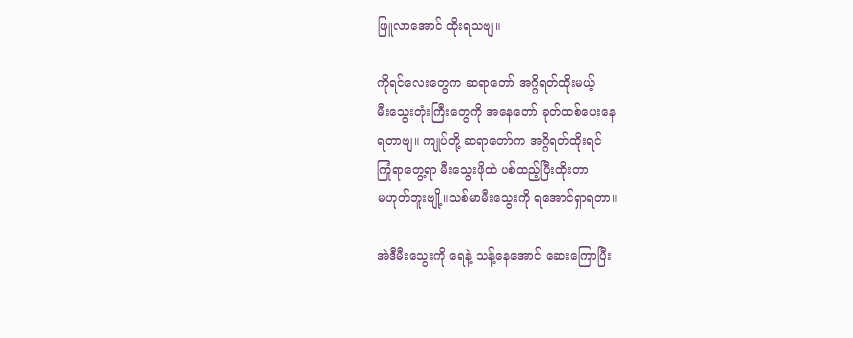ဖြူလာအောင် ထိုးရသဗျ။

ကိုရင်လေးတွေက ဆရာတော် အဂ္ဂိရတ်ထိုးမယ့်
မီးသွေးတုံးကြီးတွေကို အနေတော် ခုတ်ထစ်ပေးနေ
ရတာဗျ။ ကျုပ်တို့ ဆရာတော်က အဂ္ဂိရတ်ထိုးရင်
ကြုံရာတွေ့ရာ မီးသွေးဖိုထဲ ပစ်ထည့်ပြီးထိုးတာ
မဟုတ်ဘူးဗျို့။သစ်မာမီးသွေးကို ရအောင်ရှာရတာ။

အဲဒီမီးသွေးကို ရေနဲ့ သန့်နေအောင် ဆေးကြောပြီး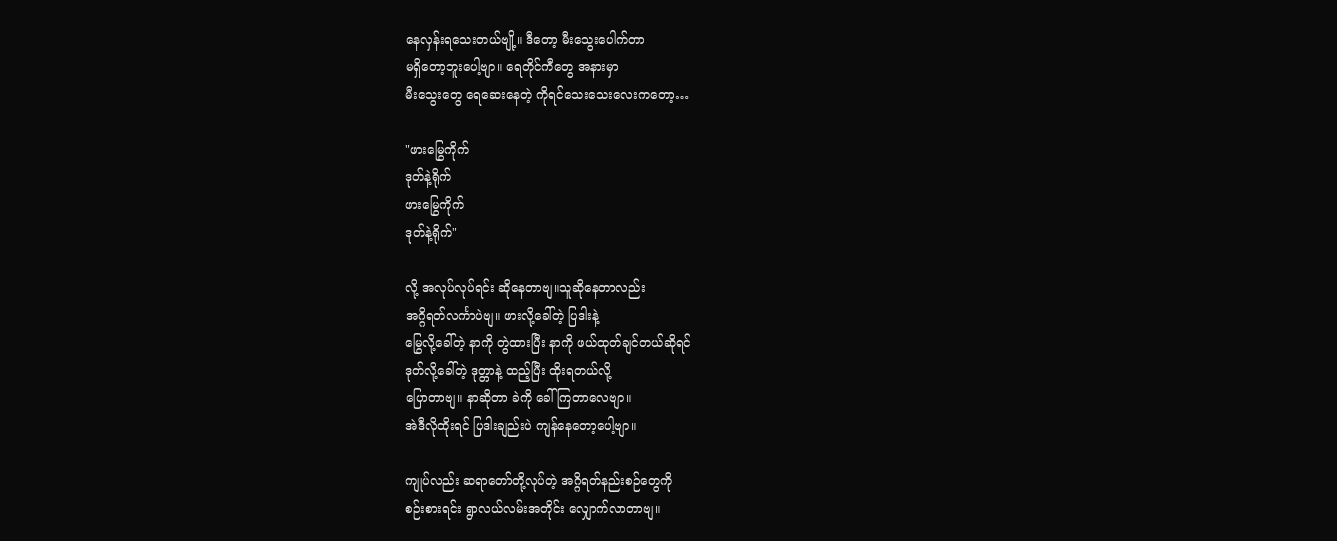နေလှန်းရသေးတယ်ဗျို့။ ဒီတော့ မီးသွေးပေါက်တာ
မရှိတော့ဘူးပေါ့ဗျာ။ ရေတိုင်ကီတွေ အနားမှာ
မီးသွေးတွေ ရေဆေးနေတဲ့ ကိုရင်သေးသေးလေးကတော့…

"ဖားမြွေကိုက်
ဒုတ်နဲ့ရိုက်
ဖားမြွေကိုက်
ဒုတ်နဲ့ရိုက်"

လို့ အလုပ်လုပ်ရင်း ဆိုနေတာဗျ။သူဆိုနေတာလည်း
အဂ္ဂိရတ်လင်္ကာပဲဗျ။ ဖားလို့ခေါ်တဲ့ ပြဒါးနဲ့
မြွေလို့ခေါ်တဲ့ နာကို တွဲထားပြီး နာကို ဖယ်ထုတ်ချင်တယ်ဆိုရင်
ဒုတ်လို့ခေါ်တဲ့ ဒုတ္တာနဲ့ ထည့်ပြီး ထိုးရတယ်လို့
ပြောတာဗျ။ နာဆိုတာ ခဲကို ခေါ်ကြတာလေဗျာ။
အဲဒီလိုထိုးရင် ပြဒါးချည်းပဲ ကျန်နေတော့ပေါ့ဗျာ။

ကျုပ်လည်း ဆရာတော်တို့လုပ်တဲ့ အဂ္ဂိရတ်နည်းစဉ်တွေကို
စဉ်းစားရင်း ရွာလယ်လမ်းအတိုင်း လျှောက်လာတာဗျ။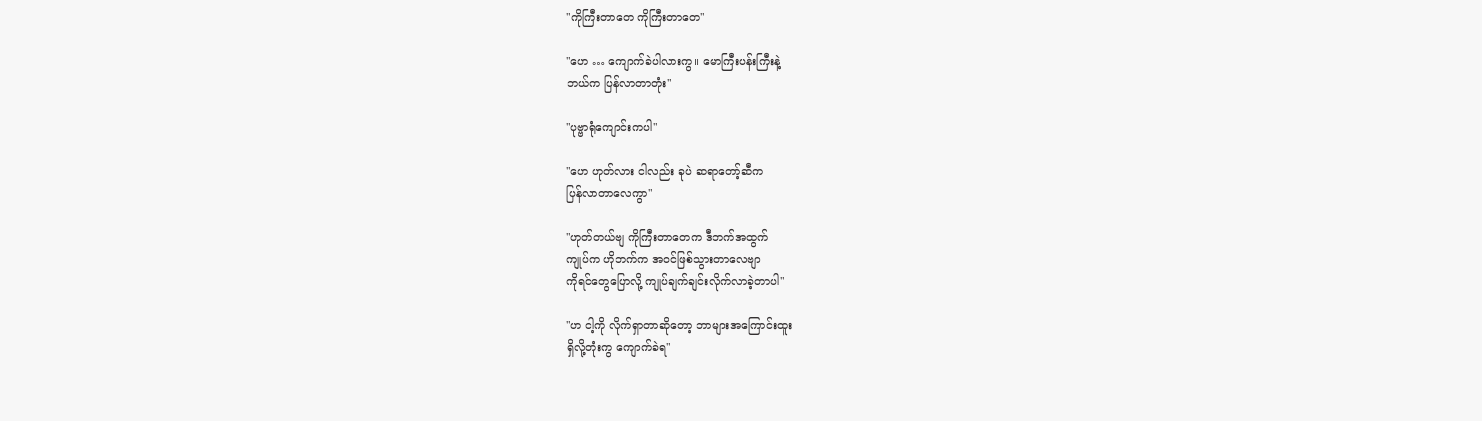"ကိုကြီးတာတေ ကိုကြီးတာတေ"

"ဟေ … ကျောက်ခဲပါလားကွ။ မောကြီးပန်းကြီးနဲ့
ဘယ်က ပြန်လာတာတုံး"

"ပုဗ္ဗာရုံကျောင်းကပါ"

"ဟေ ဟုတ်လား ငါလည်း ခုပဲ ဆရာတော့်ဆီက
ပြန်လာတာလေကွာ"

"ဟုတ်တယ်ဗျ ကိုကြီးတာတေက ဒီဘက်အထွက်
ကျုပ်က ဟိုဘက်က အဝင်ဖြစ်သွားတာလေဗျာ
ကိုရင်တွေပြောလို့ ကျုပ်ချက်ချင်းလိုက်လာခဲ့တာပါ"

"ဟ ငါ့ကို လိုက်ရှာတာဆိုတော့ ဘာများအကြောင်းထူး
ရှိလို့တုံးကွ ကျောက်ခဲရ"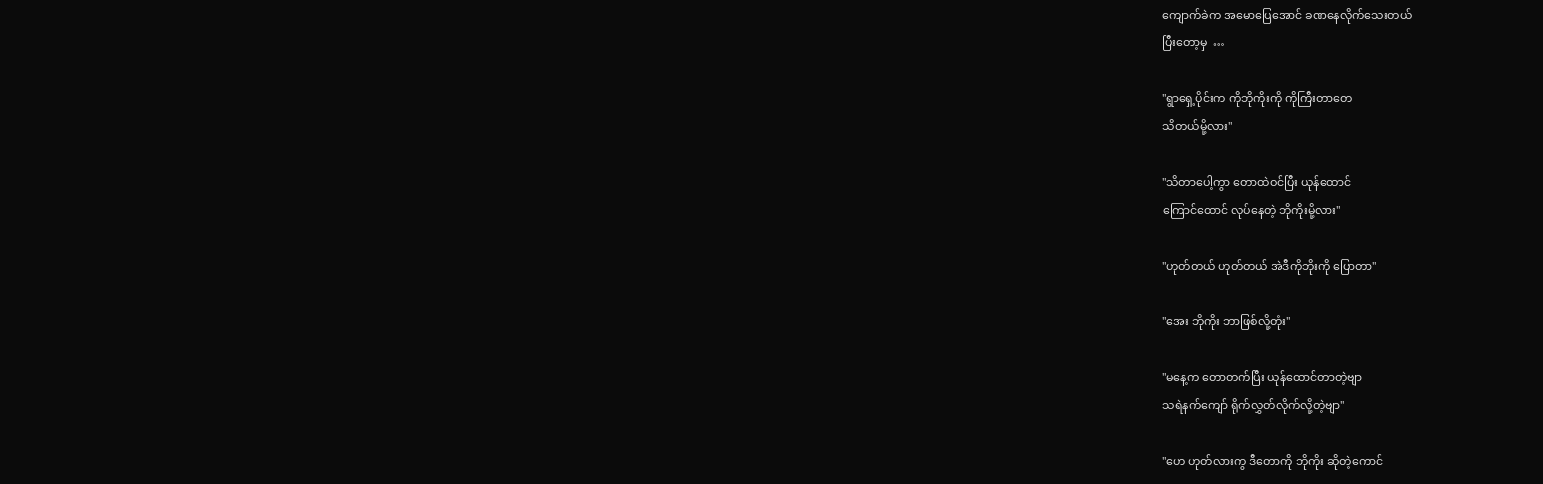ကျောက်ခဲက အမောပြေအောင် ခဏနေလိုက်သေးတယ်
ပြီးတော့မှ  …

"ရွာရှေ့ပိုင်းက ကိုဘိုကိုးကို ကိုကြီးတာတေ
သိတယ်မို့လား"

"သိတာပေါ့ကွာ တောထဲဝင်ပြီး ယုန်ထောင်
ကြောင်ထောင် လုပ်နေတဲ့ ဘိုကိုးမို့လား"

"ဟုတ်တယ် ဟုတ်တယ် အဲဒီကိုဘိုးကို ပြောတာ"

"အေး ဘိုကိုး ဘာဖြစ်လို့တုံး"

"မနေ့က တောတက်ပြီး ယုန်ထောင်တာတဲ့ဗျာ
သရဲနက်ကျော် ရိုက်လွှတ်လိုက်လို့တဲ့ဗျာ"

"ဟေ ဟုတ်လားကွ ဒီတောကို ဘိုကိုး ဆိုတဲ့ကောင်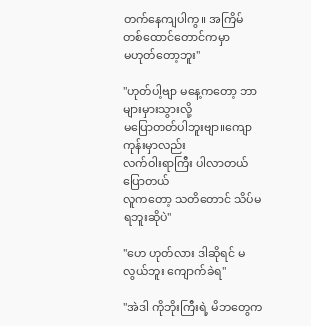တက်နေကျပါကွ။ အကြိမ်တစ်ထောင်တောင်ကမှာ
မဟုတ်တော့ဘူး"

"ဟုတ်ပါ့ဗျာ မနေ့ကတော့ ဘာများမှားသွားလို့
မပြောတတ်ပါဘူးဗျာ။ကျောကုန်းမှာလည်း
လက်ဝါးရာကြီး ပါလာတယ် ပြောတယ်
လူကတော့ သတိတောင် သိပ်မရဘူးဆိုပဲ"

"ဟေ ဟုတ်လား ဒါဆိုရင် မလွယ်ဘူး ကျောက်ခဲရ"

"အဲဒါ ကိုဘိုးကြီးရဲ့ မိဘတွေက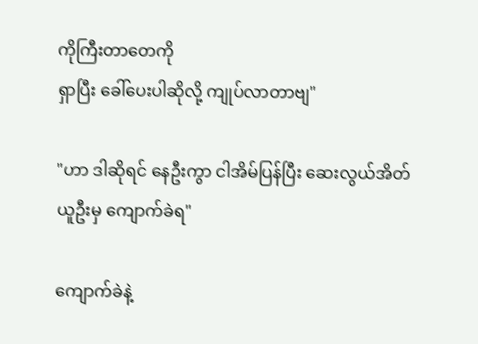ကိုကြီးတာတေကို
ရှာပြီး ခေါ်ပေးပါဆိုလို့ ကျုပ်လာတာဗျ"

"ဟာ ဒါဆိုရင် နေဦးကွာ ငါအိမ်ပြန်ပြီး ဆေးလွယ်အိတ်
ယူဦးမှ ကျောက်ခဲရ"

ကျောက်ခဲနဲ့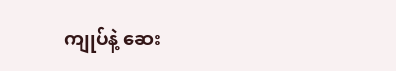ကျုပ်နဲ့ ဆေး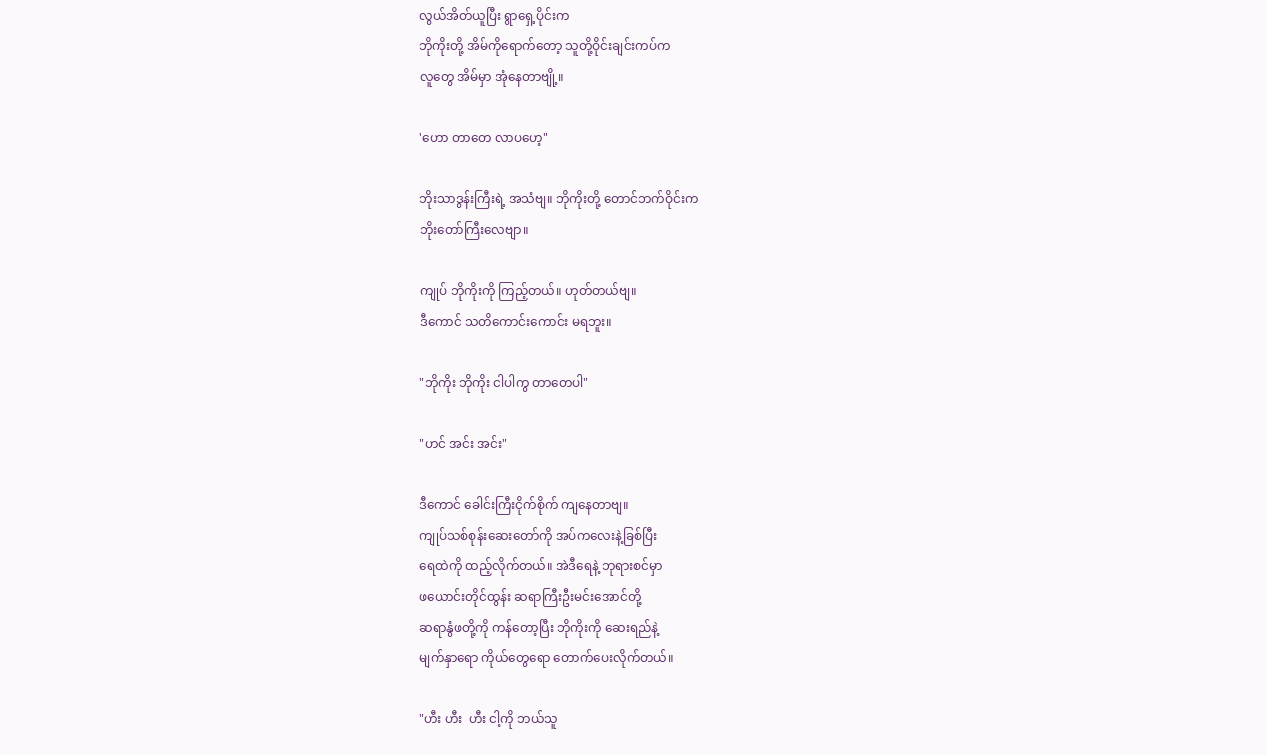လွယ်အိတ်ယူပြီး ရွာရှေ့ပိုင်းက
ဘိုကိုးတို့ အိမ်ကိုရောက်တော့ သူတို့ဝိုင်းချင်းကပ်က
လူတွေ အိမ်မှာ အုံနေတာဗျို့။

'ဟော တာတေ လာပဟေ့"

ဘိုးသာဒွန်းကြီးရဲ့ အသံဗျ။ ဘိုကိုးတို့ တောင်ဘက်ဝိုင်းက
ဘိုးတော်ကြီးလေဗျာ။

ကျုပ် ဘိုကိုးကို ကြည့်တယ်။ ဟုတ်တယ်ဗျ။
ဒီကောင် သတိကောင်းကောင်း မရဘူး။

"ဘိုကိုး ဘိုကိုး ငါပါကွ တာတေပါ"

"ဟင် အင်း အင်း"

ဒီကောင် ခေါင်းကြီးငိုက်စိုက် ကျနေတာဗျ။
ကျုပ်သစ်စုန်းဆေးတော်ကို အပ်ကလေးနဲ့ခြစ်ပြီး
ရေထဲကို ထည့်လိုက်တယ်။ အဲဒီရေနဲ့ ဘုရားစင်မှာ
ဖယောင်းတိုင်ထွန်း ဆရာကြီးဦးမင်းအောင်တို့
ဆရာနွံဖတို့ကို ကန်တော့ပြီး ဘိုကိုးကို ဆေးရည်နဲ့
မျက်နှာရော ကိုယ်တွေရော တောက်ပေးလိုက်တယ်။

"ဟီး ဟီး  ဟီး ငါ့ကို ဘယ်သူ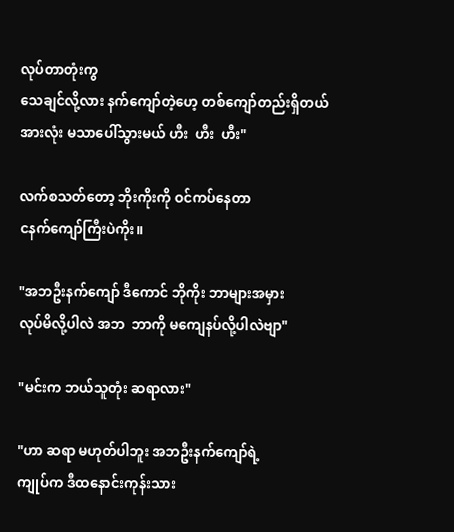လုပ်တာတုံးကွ
သေချင်လို့လား နက်ကျော်တဲ့ဟေ့ တစ်ကျော်တည်းရှိတယ်
အားလုံး မသာပေါ်သွားမယ် ဟီး  ဟီး  ဟီး"

လက်စသတ်တော့ ဘိုးကိုးကို ဝင်ကပ်နေတာ
ငနက်ကျော်ကြီးပဲကိုး။

"အဘဦးနက်ကျော် ဒီကောင် ဘိုကိုး ဘာများအမှား
လုပ်မိလို့ပါလဲ အဘ  ဘာကို မကျေနပ်လို့ပါလဲဗျာ"

"မင်းက ဘယ်သူတုံး ဆရာလား"

"ဟာ ဆရာ မဟုတ်ပါဘူး အဘဦးနက်ကျော်ရဲ့
ကျုပ်က ဒီထနောင်းကုန်းသား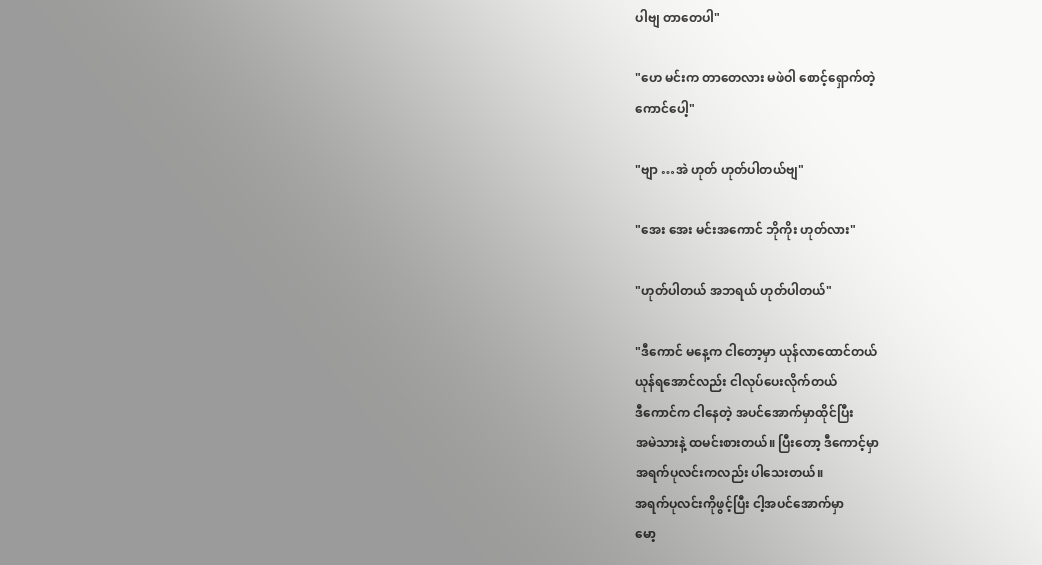ပါဗျ တာတေပါ"

"ဟေ မင်းက တာတေလား မဖဲဝါ စောင့်ရှောက်တဲ့
ကောင်ပေါ့"

"ဗျာ …အဲ ဟုတ် ဟုတ်ပါတယ်ဗျ"

"အေး အေး မင်းအကောင် ဘိုကိုး ဟုတ်လား"

"ဟုတ်ပါတယ် အဘရယ် ဟုတ်ပါတယ်"

"ဒီကောင် မနေ့က ငါတော့မှာ ယုန်လာထောင်တယ်
ယုန်ရအောင်လည်း ငါလုပ်ပေးလိုက်တယ်
ဒီကောင်က ငါနေတဲ့ အပင်အောက်မှာထိုင်ပြီး
အမဲသားနဲ့ ထမင်းစားတယ်။ ပြီးတော့ ဒီကောင့်မှာ
အရက်ပုလင်းကလည်း ပါသေးတယ်။
အရက်ပုလင်းကိုဖွင့်ပြီး ငါ့အပင်အောက်မှာ
မော့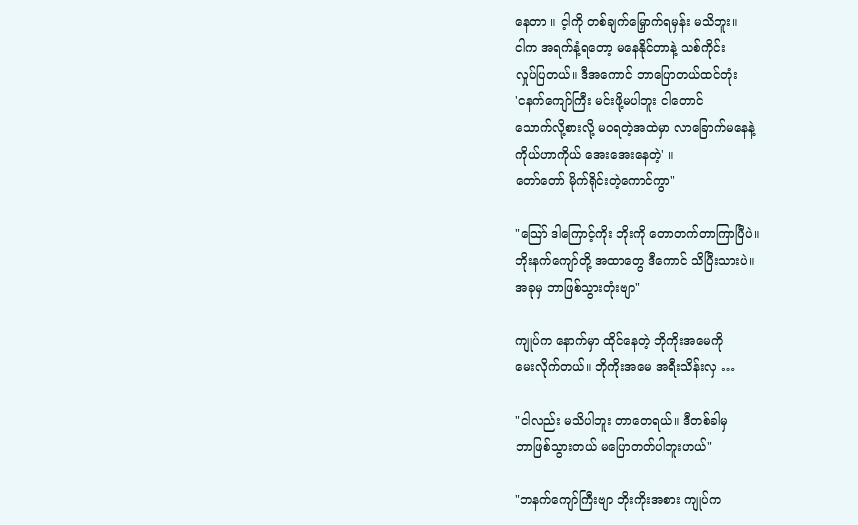နေတာ ။ င့ါကို တစ်ချက်မြှောက်ရမှန်း မသိဘူး။
ငါက အရက်နံ့ရတော့ မနေနိုင်တာနဲ့ သစ်ကိုင်း
လှုပ်ပြတယ်။ ဒီအကောင် ဘာပြောတယ်ထင်တုံး
'ငနက်ကျော်ကြီး မင်းဖို့မပါဘူး ငါတောင်
သောက်လို့စားလို့ မဝရတဲ့အထဲမှာ လာခြောက်မနေနဲ့
ကိုယ်ဟာကိုယ် အေးအေးနေတဲ့' ။
တော်တော် မိုက်ရိုင်းတဲ့ကောင်ကွာ"

"သြော် ဒါကြောင့်ကိုး ဘိုးကို တောတက်တာကြာပြီပဲ။
ဘိုးနက်ကျော်တို့ အထာတွေ ဒီကောင် သိပြီးသားပဲ။
အခုမှ ဘာဖြစ်သွားတုံးဗျာ"

ကျုပ်က နောက်မှာ ထိုင်နေတဲ့ ဘိုကိုးအမေကို
မေးလိုက်တယ်။ ဘိုကိုးအမေ အရီးသိန်းလှ …

"ငါလည်း မသိပါဘူး တာတေရယ်။ ဒီတစ်ခါမှ
ဘာဖြစ်သွားတယ် မပြောတတ်ပါဘူးဟယ်"

"ဘနက်ကျော်ကြီးဗျာ ဘိုးကိုးအစား ကျုပ်က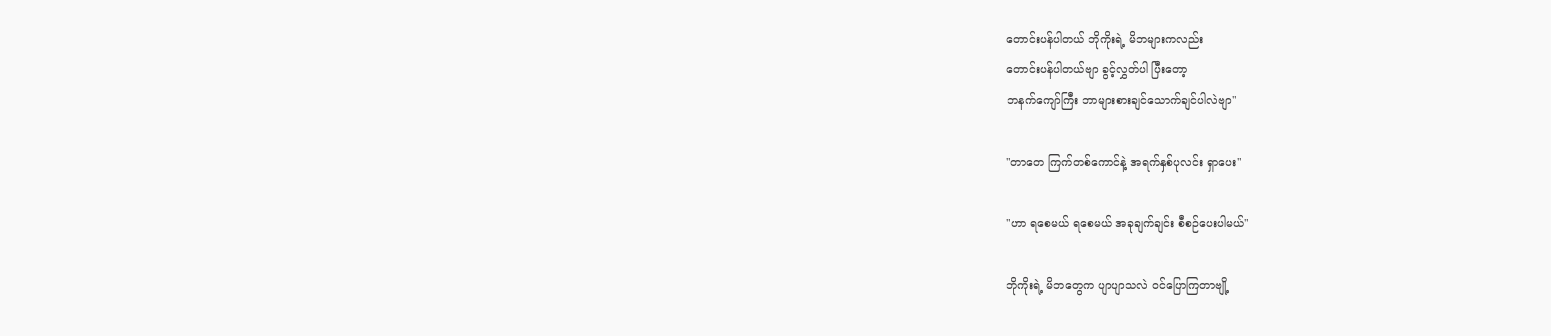တောင်းပန်ပါတယ် ဘိုကိုးရဲ့ မိဘများကလည်း
တောင်းပန်ပါတယ်ဗျာ ခွင့်လွှတ်ပါ ပြီးတော့
ဘနက်ကျော်ကြီး ဘာများစားချင်သောက်ချင်ပါလဲဗျာ"

"တာတေ ကြက်တစ်ကောင်နဲ့ အရက်နှစ်ပုလင်း ရှာပေး"

"ဟာ ရစေမယ် ရစေမယ် အခုချက်ချင်း စီစဉ်ပေးပါမယ်"

ဘိုကိုးရဲ့ မိဘတွေက ပျာပျာသလဲ ဝင်ပြောကြတာဗျို့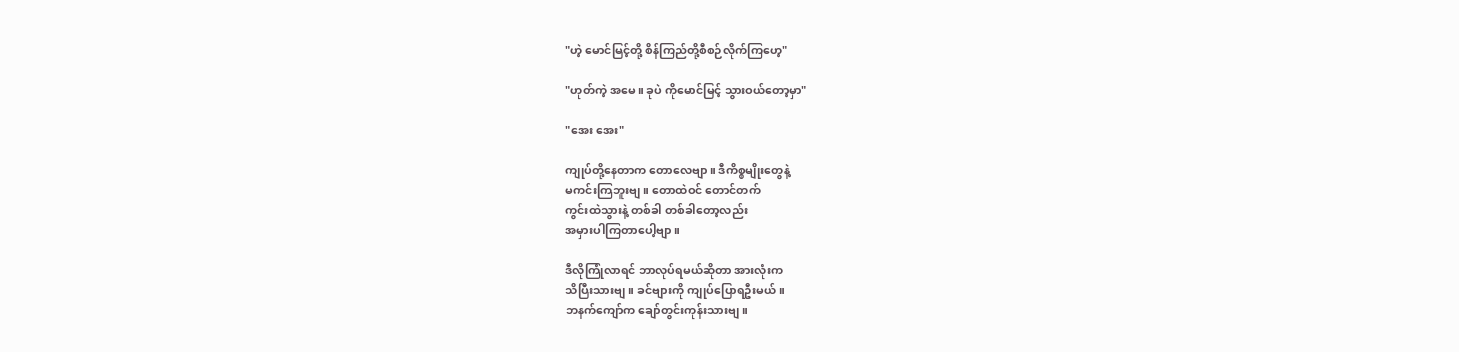"ဟဲ့ မောင်မြင့်တို့ စိန်ကြည်တို့စီစဉ်လိုက်ကြဟေ့"

"ဟုတ်ကဲ့ အမေ။ ခုပဲ ကိုမောင်မြင့် သွားဝယ်တော့မှာ"

"အေး အေး"

ကျုပ်တို့နေတာက တောလေဗျာ။ ဒီကိစ္စမျိုးတွေနဲ့
မကင်းကြဘူးဗျ။ တောထဲဝင် တောင်တက်
ကွင်းထဲသွားနဲ့ တစ်ခါ တစ်ခါတော့လည်း
အမှားပါကြတာပေါ့ဗျာ။

ဒီလိုကြုံလာရင် ဘာလုပ်ရမယ်ဆိုတာ အားလုံးက
သိပြီးသားဗျ။ ခင်ဗျားကို ကျုပ်ပြောရဦးမယ်။
ဘနက်ကျော်က ချော်တွင်းကုန်းသားဗျ။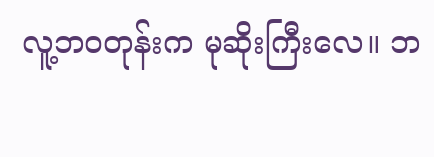လူ့ဘဝတုန်းက မုဆိုးကြီးလေ။ ဘ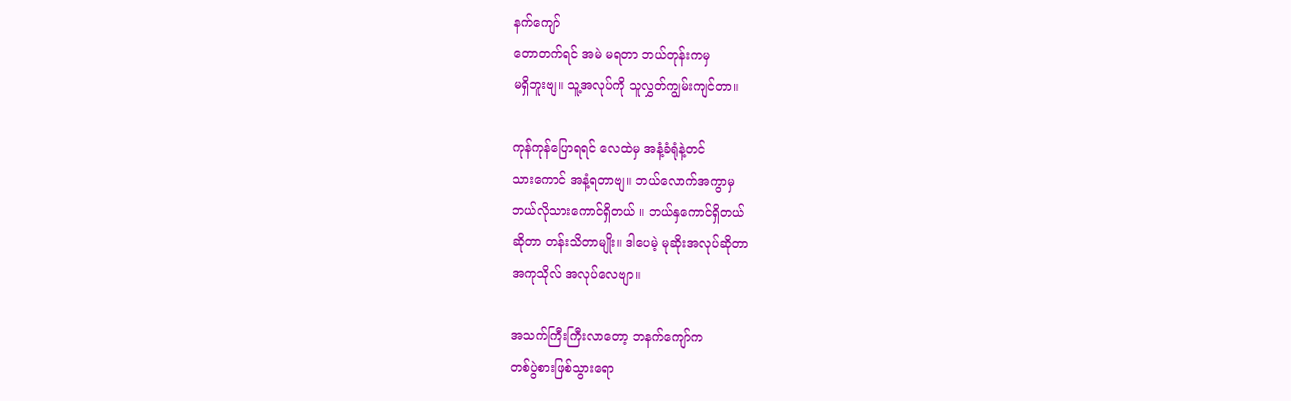နက်ကျော်
တောတက်ရင် အမဲ မရတာ ဘယ်တုန်းကမှ
မရှိဘူးဗျ။ သူ့အလုပ်ကို သူလွှတ်ကျွမ်းကျင်တာ။

ကုန်ကုန်ပြောရရင် လေထဲမှ အနံ့ခံရုံနဲ့တင်
သားကောင် အနံ့ရတာဗျ။ ဘယ်လောက်အကွာမှ
ဘယ်လိုသားကောင်ရှိတယ် ။ ဘယ်နှကောင်ရှိတယ်
ဆိုတာ တန်းသိတာမျိုး။ ဒါပေမဲ့ မုဆိုးအလုပ်ဆိုတာ
အကုသိုလ် အလုပ်လေဗျာ။

အသက်ကြီးကြီးလာတော့ ဘနက်ကျော်က
တစ်ပွဲစားဖြစ်သွားရော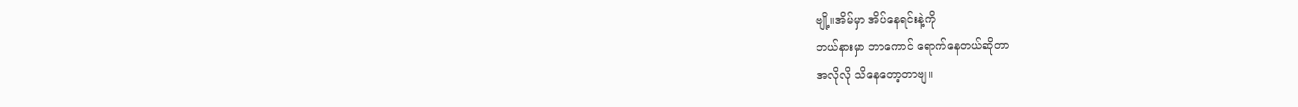ဗျို့။အိမ်မှာ အိပ်နေရင်းနဲ့ကို
ဘယ်နားမှာ ဘာကောင် ရောက်နေတယ်ဆိုတာ
အလိုလို သိနေတော့တာဗျ။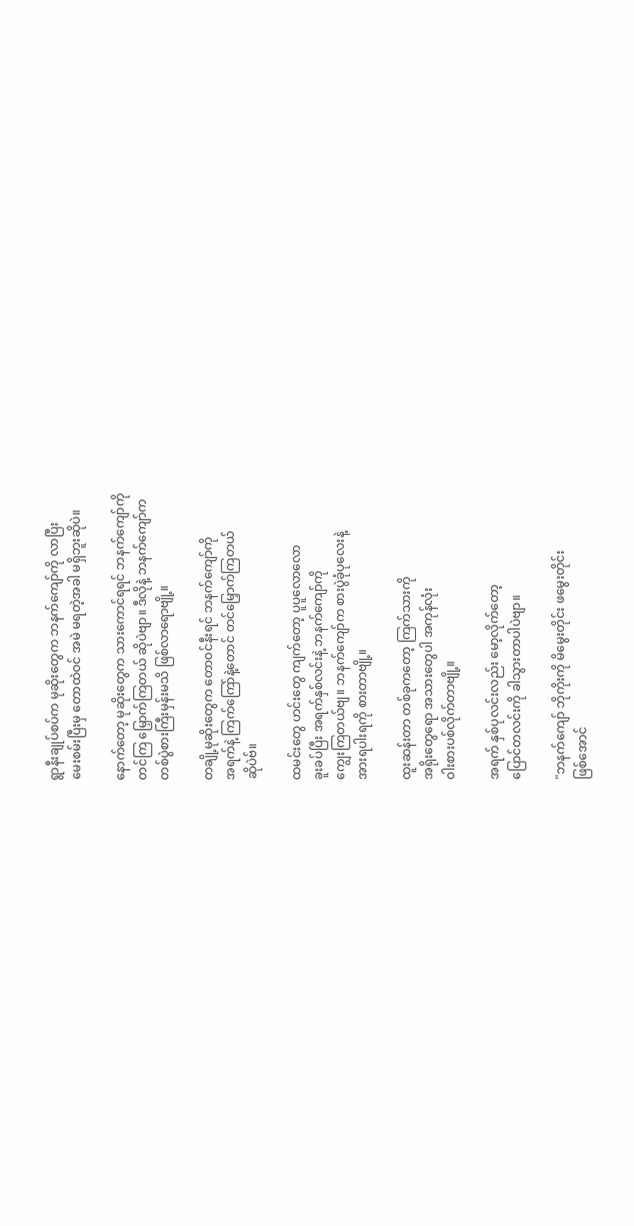ရွာနီးချုပ်စပ်က မုဆိုးတွေက ဘနက်ကျော်ကို လာပြီး
မေးစမ်းပြီးမှ တောထဲဝင် အမဲ မရတဲ့အခါ မရှိဘူးဆိုပဲ။

နောက်တော့ မုဆိုးတွေက သားကောင်ရရင် ဘနက်ကျော်ကို
တင်ကြ မြှောက်ကြတယ် ဆိုပဲဗျာ။ ဒီလိုနဲ့ ဘနက်ကျော်က
တစ်ပွဲစားကြီးမှန်းမသိ ဖြစ်လာရောဗျို့။

တချို့မုဆိုးတွေက တောဝင်နီးရင် ဘနက်ကျော်ကို
အရက်နဲ့ ကြက်ကြော်နဲ့တောင် တင်မြှောက်ကြတယ်
ဆိုပဲဗ်။

ထမင်းတွေ ဟင်းတွေ ကျက်တော့ ပူပူလောလော
ခူးခပ်ပြီး အရက်နှစ်လင်းနဲ့ ဘနက်ကျော်ကို
ကျွေးကြတယ်ဗျ။ ဘနက်ကျော်က စားပွဲခုံပုလေးနဲ့
အားရပါးရကို စားတာဗျို့။

ထူးဆန်းတာ တစ်ခုကတော့ ကြက်သားကို
အရိုးတွေရော အသားတွေပါ အကုန်လုံး
ဝါးစားပစ်လိုက်တာဗျို့။

အရက် နှစ်ပုလင်းလည်း မော့လိုက်တော့
ပြောင်တလင်းကို ခါသွားတာပါပဲဗျာ။

"ဘနက်ကျော် ဘိုကိုးကို မိမွေးတိုင်း ဖမွေးတိုင်း
ဖြစ်အောင်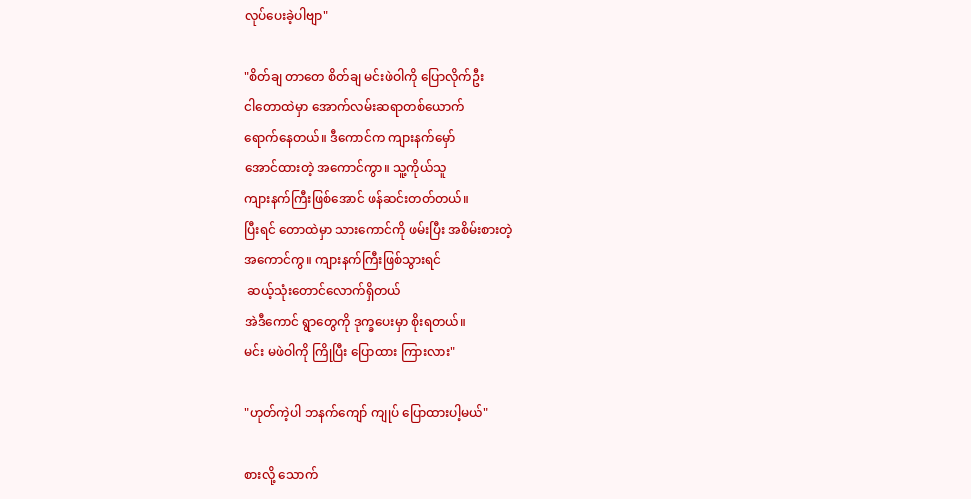လုပ်ပေးခဲ့ပါဗျာ"

"စိတ်ချ တာတေ စိတ်ချ မင်းဖဲဝါကို ပြောလိုက်ဦး
ငါတောထဲမှာ အောက်လမ်းဆရာတစ်ယောက်
ရောက်နေတယ်။ ဒီကောင်က ကျားနက်မှော်
အောင်ထားတဲ့ အကောင်ကွာ။ သူ့ကိုယ်သူ
ကျားနက်ကြီးဖြစ်အောင် ဖန်ဆင်းတတ်တယ်။
ပြီးရင် တောထဲမှာ သားကောင်ကို ဖမ်းပြီး အစိမ်းစားတဲ့
အကောင်ကွ။ ကျားနက်ကြီးဖြစ်သွားရင်
 ဆယ့်သုံးတောင်လောက်ရှိတယ်
အဲဒီကောင် ရွာတွေကို ဒုက္ခပေးမှာ စိုးရတယ်။
မင်း မဖဲဝါကို ကြိုပြီး ပြောထား ကြားလား"

"ဟုတ်ကဲ့ပါ ဘနက်ကျော် ကျုပ် ပြောထားပါ့မယ်"

စားလို့ သောက်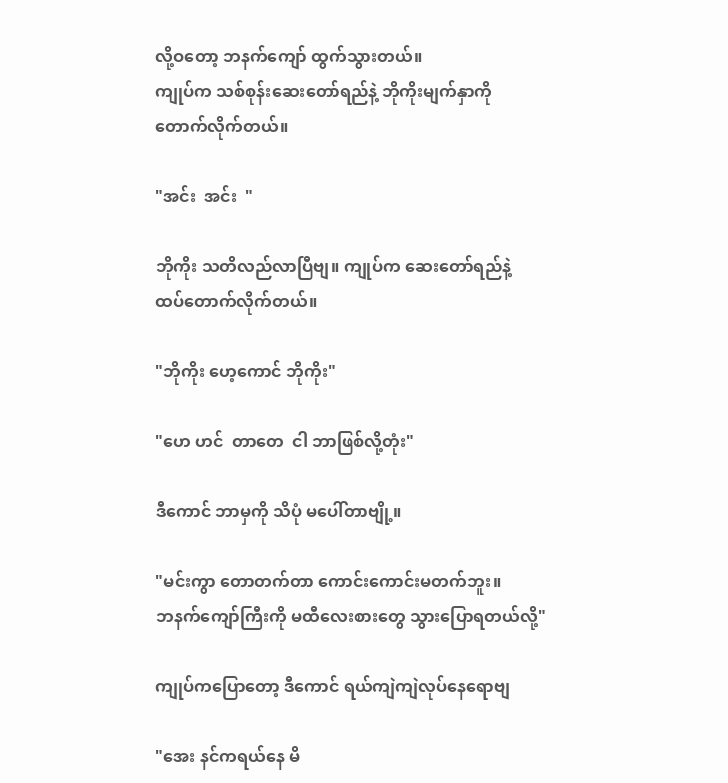လို့ဝတော့ ဘနက်ကျော် ထွက်သွားတယ်။
ကျုပ်က သစ်စုန်းဆေးတော်ရည်နဲ့ ဘိုကိုးမျက်နှာကို
တောက်လိုက်တယ်။

"အင်း  အင်း  "

ဘိုကိုး သတိလည်လာပြီဗျ။ ကျုပ်က ဆေးတော်ရည်နဲ့
ထပ်တောက်လိုက်တယ်။

"ဘိုကိုး ဟေ့ကောင် ဘိုကိုး"

"ဟေ ဟင်  တာတေ  ငါ ဘာဖြစ်လို့တုံး"

ဒီကောင် ဘာမှကို သိပုံ မပေါ်တာဗျို့။

"မင်းကွာ တောတက်တာ ကောင်းကောင်းမတက်ဘူး။
ဘနက်ကျော်ကြီးကို မထီလေးစားတွေ သွားပြောရတယ်လို့"

ကျုပ်ကပြောတော့ ဒီကောင် ရယ်ကျဲကျဲလုပ်နေရောဗျ

"အေး နင်ကရယ်နေ မိ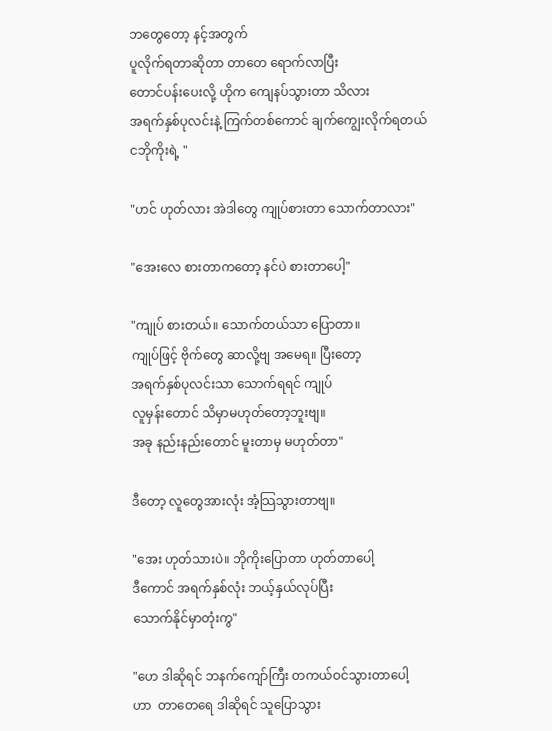ဘတွေတော့ နင့်အတွက်
ပူလိုက်ရတာဆိုတာ တာတေ ရောက်လာပြီး
တောင်ပန်းပေးလို့ ဟိုက ကျေနပ်သွားတာ သိလား
အရက်နှစ်ပုလင်းနဲ့ ကြက်တစ်ကောင် ချက်ကျွေးလိုက်ရတယ်
ငဘိုကိုးရဲ့ "

"ဟင် ဟုတ်လား အဲဒါတွေ ကျုပ်စားတာ သောက်တာလား"

"အေးလေ စားတာကတော့ နင်ပဲ စားတာပေါ့"

"ကျုပ် စားတယ်။ သောက်တယ်သာ ပြောတာ။
ကျုပ်ဖြင့် ဗိုက်တွေ ဆာလို့ဗျ အမေရ။ ပြီးတော့
အရက်နှစ်ပုလင်းသာ သောက်ရရင် ကျုပ်
လူမှန်းတောင် သိမှာမဟုတ်တော့ဘူးဗျ။
အခု နည်းနည်းတောင် မူးတာမှ မဟုတ်တာ"

ဒီတော့ လူတွေအားလုံး အံ့သြသွားတာဗျ။

"အေး ဟုတ်သားပဲ။ ဘိုကိုးပြောတာ ဟုတ်တာပေါ့
ဒီကောင် အရက်နှစ်လုံး ဘယ့်နှယ်လုပ်ပြီး
သောက်နိုင်မှာတုံးကွ"

"ဟေ ဒါဆိုရင် ဘနက်ကျော်ကြီး တကယ်ဝင်သွားတာပေါ့
ဟာ  တာတေရေ ဒါဆိုရင် သူပြောသွား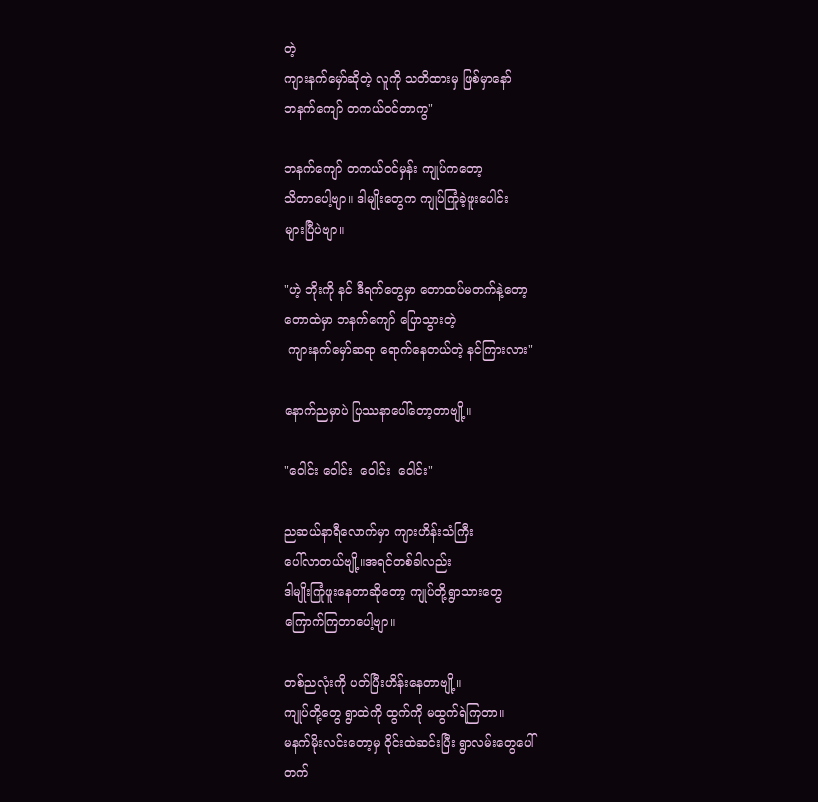တဲ့
ကျားနက်မှော်ဆိုတဲ့ လူကို သတိထားမှ ဖြစ်မှာနော်
ဘနက်ကျော် တကယ်ဝင်တာကွ"

ဘနက်ကျော် တကယ်ဝင်မှန်း ကျုပ်ကတော့
သိတာပေါ့ဗျာ။ ဒါမျိုးတွေက ကျုပ်ကြုံခဲ့ဖူးပေါင်း
များပြီပဲဗျာ။

"ဟဲ့ ဘိုးကို နင် ဒီရက်တွေမှာ တောထပ်မတက်နဲ့တော့
တောထဲမှာ ဘနက်ကျော် ပြောသွားတဲ့
 ကျားနက်မှော်ဆရာ ရောက်နေတယ်တဲ့ နင်ကြားလား"

နောက်ညမှာပဲ ပြဿနာပေါ်တော့တာဗျို့။

"ဝေါင်း ဝေါင်း  ဝေါင်း  ဝေါင်း"

ညဆယ်နာရီလောက်မှာ ကျားဟိန်းသံကြီး
ပေါ်လာတယ်ဗျို့။အရင်တစ်ခါလည်း
ဒါမျိုးကြုံဖူးနေတာဆိုတော့ ကျုပ်တို့ရွာသားတွေ
ကြောက်ကြတာပေါ့ဗျာ။

တစ်ညလုံးကို ပတ်ပြီးဟိန်းနေတာဗျို့။
ကျုပ်တို့တွေ ရွာထဲကို ထွက်ကို မထွက်ရဲကြတာ။
မနက်မိုးလင်းတော့မှ ဝိုင်းထဲဆင်းပြီး ရွာလမ်းတွေပေါ်
တက်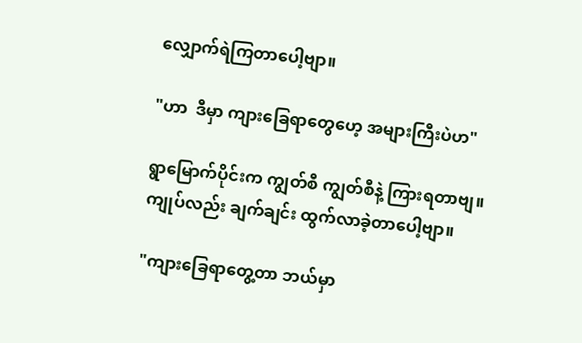လျှောက်ရဲကြတာပေါ့ဗျာ။

"ဟာ  ဒီမှာ ကျားခြေရာတွေဟေ့ အများကြီးပဲဟ"

ရွာမြောက်ပိုင်းက ကျွတ်စီ ကျွတ်စီနဲ့ ကြားရတာဗျ။
ကျုပ်လည်း ချက်ချင်း ထွက်လာခဲ့တာပေါ့ဗျာ။

"ကျားခြေရာတွေ့တာ ဘယ်မှာ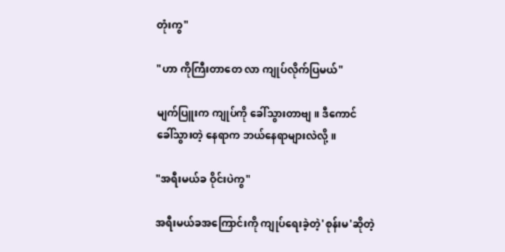တုံးကွ"

"ဟာ ကိုကြီးတာတေ လာ ကျုပ်လိုက်ပြမယ်"

မျက်ပြူးက ကျုပ်ကို ခေါ်သွားတာဗျ။ ဒီကောင်
ခေါ်သွားတဲ့ နေရာက ဘယ်နေရာများလဲလို့။

"အရီးမယ်ခ ဝိုင်းပဲကွ"

အရီးမယ်ခအကြောင်းကို ကျုပ်ရေးခဲ့တဲ့'စုန်းမ'ဆိုတဲ့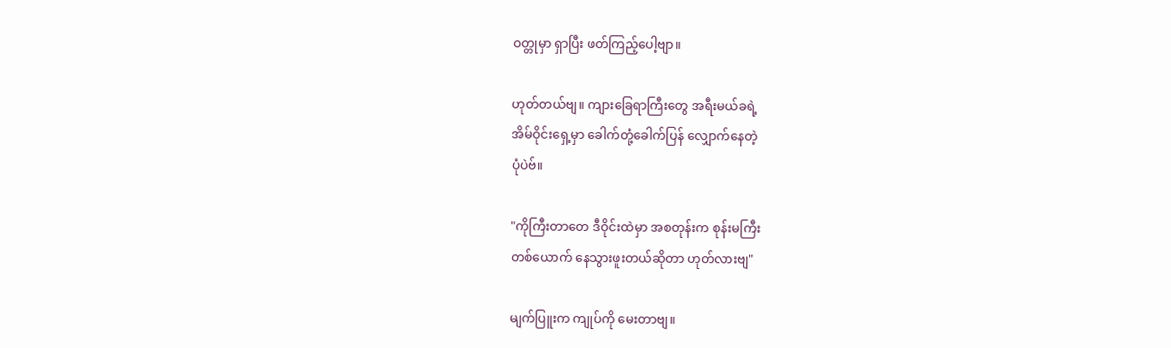ဝတ္တုမှာ ရှာပြီး ဖတ်ကြည့်ပေါ့ဗျာ။

ဟုတ်တယ်ဗျ။ ကျားခြေရာကြီးတွေ အရီးမယ်ခရဲ့
အိမ်ဝိုင်းရှေ့မှာ ခေါက်တုံ့ခေါက်ပြန် လျှောက်နေတဲ့
ပုံပဲဗ်။

"ကိုကြီးတာတေ ဒီဝိုင်းထဲမှာ အစတုန်းက စုန်းမကြီး
တစ်ယောက် နေသွားဖူးတယ်ဆိုတာ ဟုတ်လားဗျ"

မျက်ပြူးက ကျုပ်ကို မေးတာဗျ။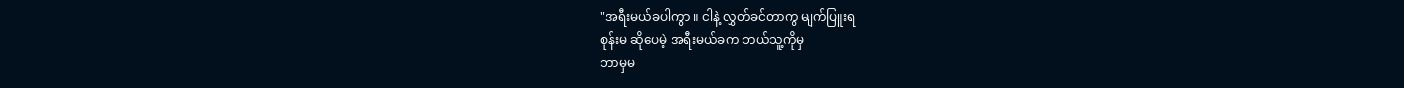"အရီးမယ်ခပါကွာ ။ ငါနဲ့ လွှတ်ခင်တာကွ မျက်ပြူးရ
စုန်းမ ဆိုပေမဲ့ အရီးမယ်ခက ဘယ်သူ့ကိုမှ
ဘာမှမ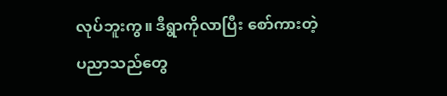လုပ်ဘူးကွ။ ဒီရွာကိုလာပြီး စော်ကားတဲ့
ပညာသည်တွေ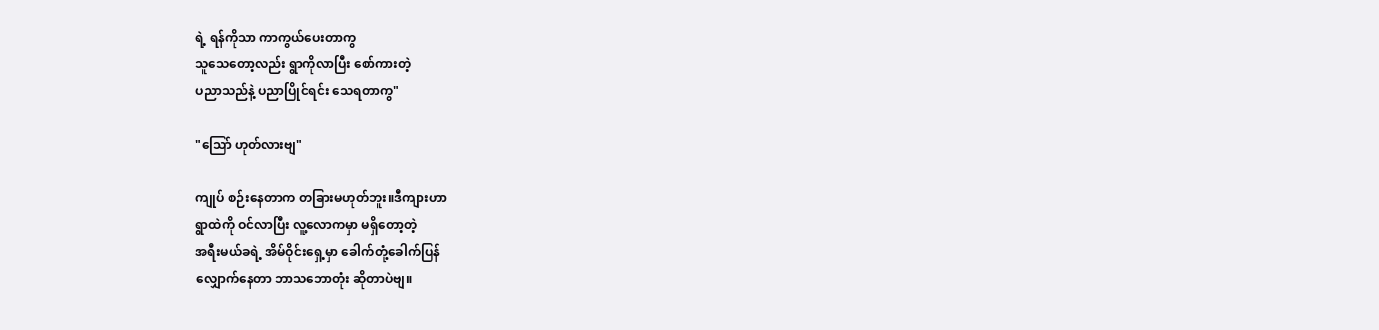ရဲ့ ရန်ကိုသာ ကာကွယ်ပေးတာကွ
သူသေတော့လည်း ရွာကိုလာပြီး စော်ကားတဲ့
ပညာသည်နဲ့ ပညာပြိုင်ရင်း သေရတာကွ"

"သြော် ဟုတ်လားဗျ"

ကျုပ် စဉ်းနေတာက တခြားမဟုတ်ဘူး။ဒီကျားဟာ
ရွာထဲကို ဝင်လာပြီး လူ့လောကမှာ မရှိတော့တဲ့
အရီးမယ်ခရဲ့ အိမ်ဝိုင်းရှေ့မှာ ခေါက်တုံ့ခေါက်ပြန်
လျှောက်နေတာ ဘာသဘောတုံး ဆိုတာပဲဗျ။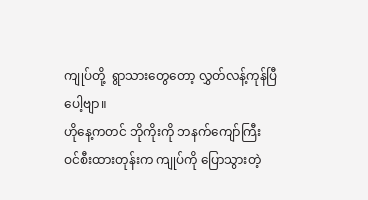ကျုပ်တို့  ရွာသားတွေတော့ လွှတ်လန့်ကုန်ပြီပေါ့ဗျာ။
ဟိုနေ့ကတင် ဘိုကိုးကို ဘနက်ကျော်ကြီး
ဝင်စီးထားတုန်းက ကျုပ်ကို ပြောသွားတဲ့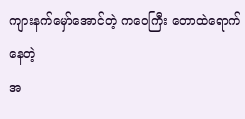ကျားနက်မှော်အောင်တဲ့ ကဝေကြီး တောထဲရောက်နေတဲ့
အ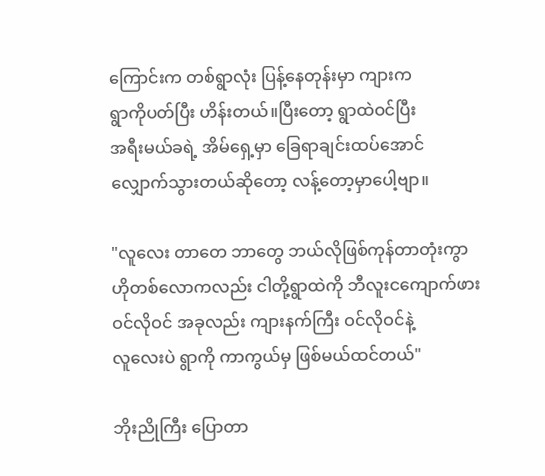ကြောင်းက တစ်ရွာလုံး ပြန့်နေတုန်းမှာ ကျားက
ရွာကိုပတ်ပြီး ဟိန်းတယ်။ပြီးတော့ ရွာထဲဝင်ပြီး
အရီးမယ်ခရဲ့ အိမ်ရှေ့မှာ ခြေရာချင်းထပ်အောင်
လျှောက်သွားတယ်ဆိုတော့ လန့်တော့မှာပေါ့ဗျာ။

"လူလေး တာတေ ဘာတွေ ဘယ်လိုဖြစ်ကုန်တာတုံးကွာ
ဟိုတစ်လောကလည်း ငါတို့ရွာထဲကို ဘီလူးငကျောက်ဖား
ဝင်လိုဝင် အခုလည်း ကျားနက်ကြီး ဝင်လိုဝင်နဲ့
လူလေးပဲ ရွာကို ကာကွယ်မှ ဖြစ်မယ်ထင်တယ်"

ဘိုးညိုကြီး ပြောတာ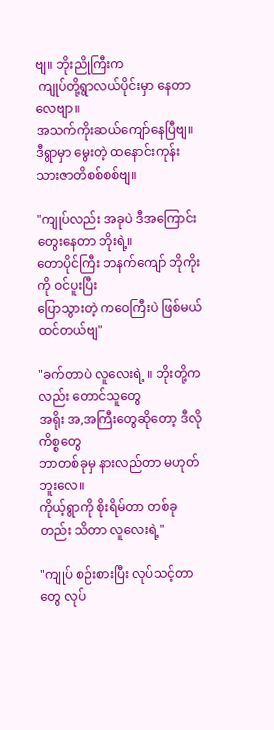ဗျ။ ဘိုးညိုကြီးက
 ကျုပ်တို့ရွာလယ်ပိုင်းမှာ နေတာလေဗျာ။
အသက်ကိုးဆယ်ကျော်နေပြီဗျ။
ဒီရွာမှာ မွေးတဲ့ ထနောင်းကုန်းသားဇာတိစစ်စစ်ဗျ။

"ကျုပ်လည်း အခုပဲ ဒီအကြောင်းတွေးနေတာ ဘိုးရဲ့။
တောပိုင်ကြီး ဘနက်ကျော် ဘိုကိုးကို ဝင်ပူးပြီး
ပြောသွားတဲ့ ကဝေကြီးပဲ ဖြစ်မယ်ထင်တယ်ဗျ"

"ခက်တာပဲ လူလေးရဲ့ ။ ဘိုးတို့ကလည်း တောင်သူတွေ
အရိုး အ,အကြီးတွေဆိုတော့ ဒီလိုကိစ္စတွေ
ဘာတစ်ခုမှ နားလည်တာ မဟုတ်ဘူးလေ။
ကိုယ့်ရွာကို စိုးရိမ်တာ တစ်ခုတည်း သိတာ လူလေးရဲ့"

"ကျုပ် စဉ်းစားပြီး လုပ်သင့်တာတွေ လုပ်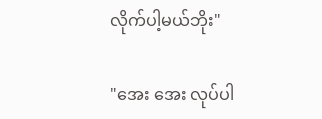လိုက်ပါ့မယ်ဘိုး"

"အေး အေး လုပ်ပါ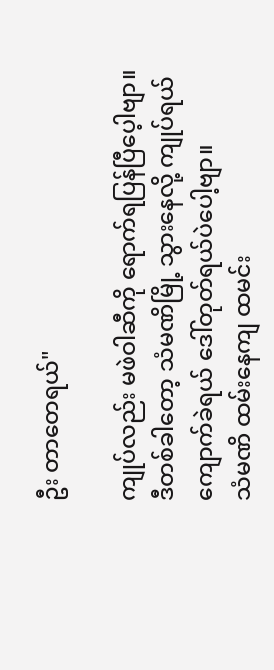ဦး တာတေရယ်"

ကျုပ်လည်း မဖဲဝါဆီကို ရောက်ရပြန်ပြီပေ့ါဗျာ။
ဒီတစ်ခါတော့ သံမဏိမြို့ သွားနေလို့ ကျုပ်ရယ်
ကျောက်ခဲရယ် ဒေါ်တုတ်ရယ်ပဲပေါ့ဗျာ။
သံမဏိ ထမ်းနေကျ ထမင်း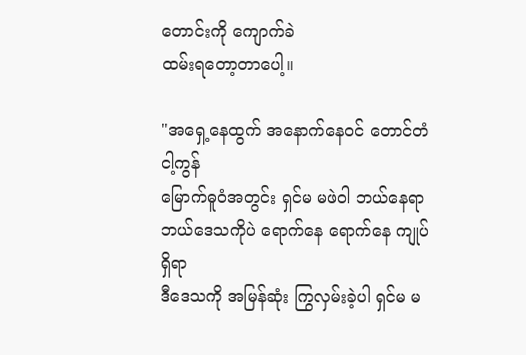တောင်းကို ကျောက်ခဲ
ထမ်းရတော့တာပေါ့။

"အရှေ့နေထွက် အနောက်နေဝင် တောင်တံငါ့ကွန်
မြောက်ဓူဝံအတွင်း ရှင်မ မဖဲဝါ ဘယ်နေရာ
ဘယ်ဒေသကိုပဲ ရောက်နေ ရောက်နေ ကျုပ်ရှိရာ
ဒီဒေသကို အမြန်ဆုံး ကြွလှမ်းခဲ့ပါ ရှင်မ မ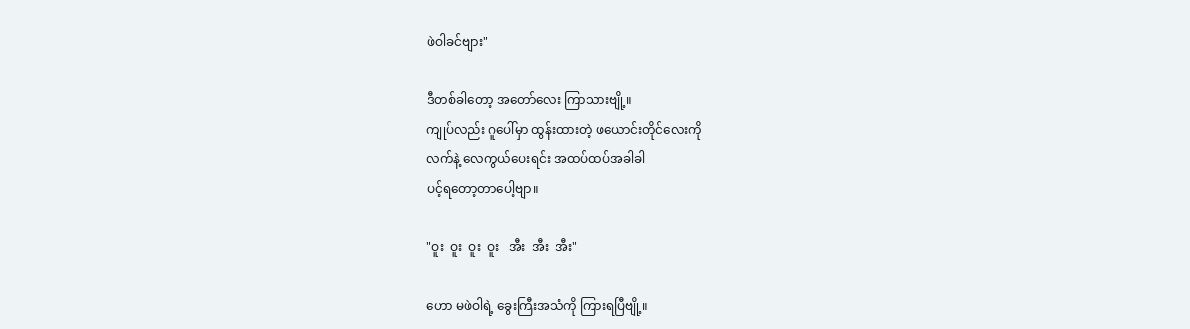ဖဲဝါခင်ဗျား"

ဒီတစ်ခါတော့ အတော်လေး ကြာသားဗျို့။
ကျုပ်လည်း ဂူပေါ်မှာ ထွန်းထားတဲ့ ဖယောင်းတိုင်လေးကို
လက်နဲ့ လေကွယ်ပေးရင်း အထပ်ထပ်အခါခါ
ပင့်ရတော့တာပေါ့ဗျာ။

"ဝူး  ဝူး  ဝူး  ဝူး   အီး  အီး  အီး"

ဟော မဖဲဝါရဲ့ ခွေးကြီးအသံကို ကြားရပြီဗျို့။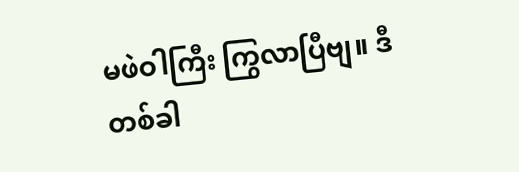မဖဲဝါကြီး ကြွလာပြီဗျ။ ဒီတစ်ခါ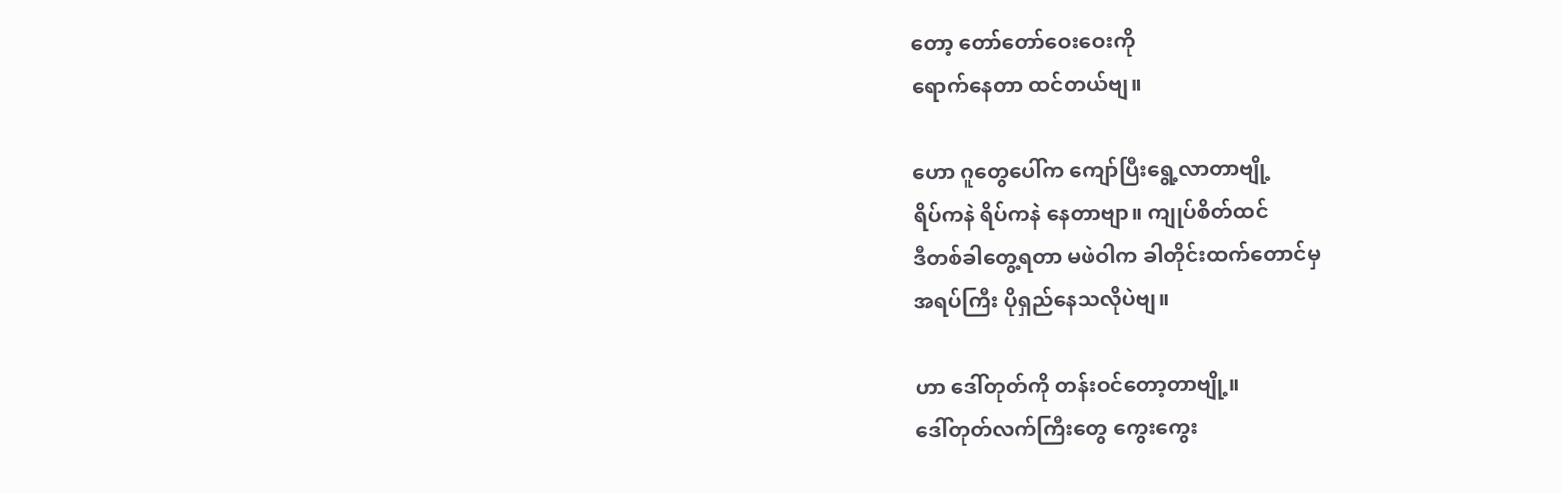တော့ တော်တော်ဝေးဝေးကို
ရောက်နေတာ ထင်တယ်ဗျ။

ဟော ဂူတွေပေါ်က ကျော်ပြီးရွေ့လာတာဗျို့
ရိပ်ကနဲ ရိပ်ကနဲ နေတာဗျာ။ ကျုပ်စိတ်ထင်
ဒီတစ်ခါတွေ့ရတာ မဖဲဝါက ခါတိုင်းထက်တောင်မှ
အရပ်ကြီး ပိုရှည်နေသလိုပဲဗျ။

ဟာ ဒေါ်တုတ်ကို တန်းဝင်တော့တာဗျို့။
ဒေါ်တုတ်လက်ကြီးတွေ ကွေးကွေး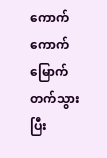ကောက်ကောက်
မြောက်တက်သွားပြီး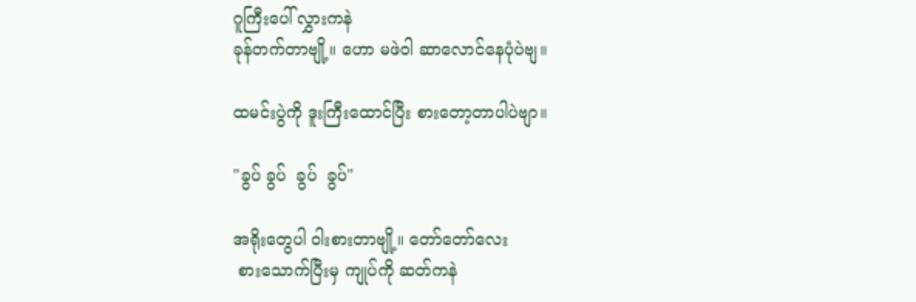ဂူကြီးပေါ် လွှားကနဲ
ခုန်တက်တာဗျို့။ ဟော မဖဲဝါ ဆာလောင်နေပုံပဲဗျ။

ထမင်းပွဲကို ဒူးကြီးထောင်ပြီး စားတော့တာပါပဲဗျာ။

"ခွပ် ခွပ်  ခွပ်  ခွပ်"

အရိုးတွေပါ ဝါးစားတာဗျို့။ တော်တော်လေး
 စားသောက်ပြီးမှ ကျုပ်ကို ဆတ်ကနဲ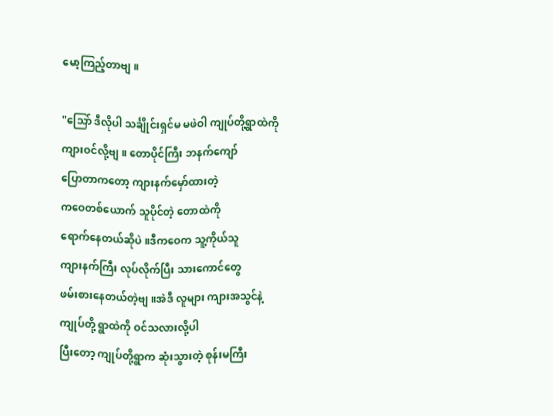မော့ကြည့်တာဗျ။

"သြော် ဒီလိုပါ သင်္ချိုင်းရှင်မ မဖဲဝါ ကျုပ်တို့ရွာထဲကို
ကျားဝင်လို့ဗျ။ တောပိုင်ကြီး ဘနက်ကျော်
ပြောတာကတော့ ကျားနက်မှော်ထားတဲ့
ကဝေတစ်ယောက် သူပိုင်တဲ့ တောထဲကို
ရောက်နေတယ်ဆိုပဲ။ဒီကဝေက သူ့ကိုယ်သူ
ကျားနက်ကြီး လုပ်လိုက်ပြီး သားကောင်တွေ
ဖမ်းစားနေတယ်တဲ့ဗျ။အဲဒီ လူများ ကျားအသွင်နဲ့
ကျုပ်တို့ ရွာထဲကို ဝင်သလားလို့ပါ
ပြီးတော့ ကျုပ်တို့ရွာက ဆုံးသွားတဲ့ စုန်းမကြီး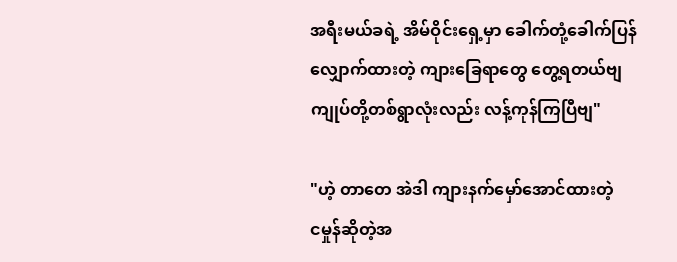အရီးမယ်ခရဲ့ အိမ်ဝိုင်းရှေ့မှာ ခေါက်တုံ့ခေါက်ပြန်
လျှောက်ထားတဲ့ ကျားခြေရာတွေ တွေ့ရတယ်ဗျ
ကျုပ်တို့တစ်ရွာလုံးလည်း လန့်ကုန်ကြပြီဗျ"

"ဟဲ့ တာတေ အဲဒါ ကျားနက်မှော်အောင်ထားတဲ့
ငမှုန်ဆိုတဲ့အ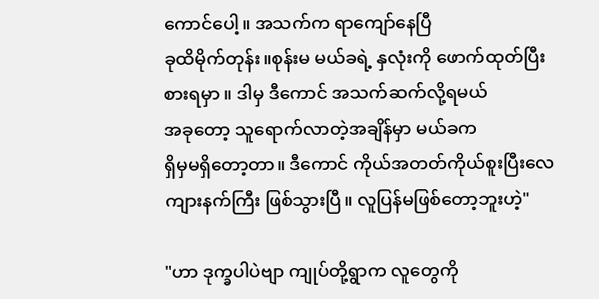ကောင်ပေါ့။ အသက်က ရာကျော်နေပြီ
ခုထိမိုက်တုန်း။စုန်းမ မယ်ခရဲ့ နှလုံးကို ဖောက်ထုတ်ပြီး
စားရမှာ ။ ဒါမှ ဒီကောင် အသက်ဆက်လို့ရမယ်
အခုတော့ သူရောက်လာတဲ့အချိန်မှာ မယ်ခက
ရှိမှမရှိတော့တာ။ ဒီကောင် ကိုယ်အတတ်ကိုယ်စူးပြီးလေ
ကျားနက်ကြီး ဖြစ်သွားပြီ။ လူပြန်မဖြစ်တော့ဘူးဟဲ့"

"ဟာ ဒုက္ခပါပဲဗျာ ကျုပ်တို့ရွာက လူတွေကို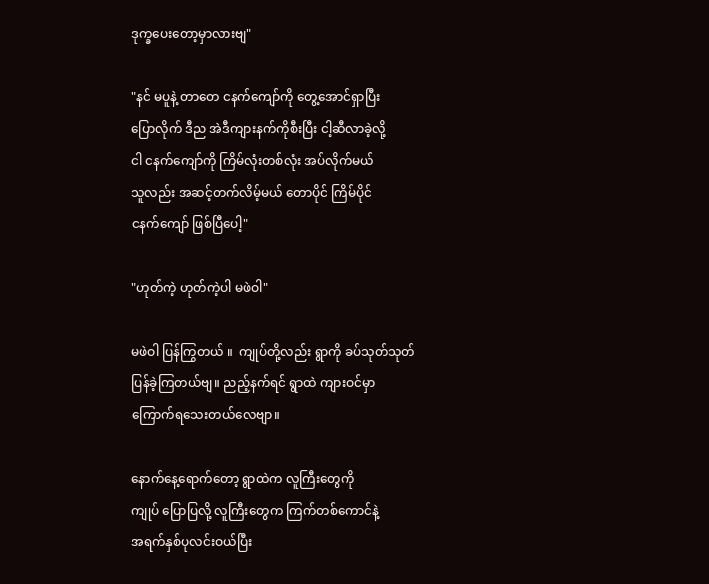ဒုက္ခပေးတော့မှာလားဗျ"

"နင် မပူနဲ့ တာတေ ငနက်ကျော်ကို တွေ့အောင်ရှာပြီး
ပြောလိုက် ဒီည အဲဒီကျားနက်ကိုစီးပြီး ငါ့ဆီလာခဲ့လို့
ငါ ငနက်ကျော်ကို ကြိမ်လုံးတစ်လုံး အပ်လိုက်မယ်
သူလည်း အဆင့်တက်လိမ့်မယ် တောပိုင် ကြိမ်ပိုင်
ငနက်ကျော် ဖြစ်ပြီပေါ့"

"ဟုတ်ကဲ့ ဟုတ်ကဲ့ပါ မဖဲဝါ"

မဖဲဝါ ပြန်ကြွတယ် ။  ကျုပ်တို့လည်း ရွာကို ခပ်သုတ်သုတ်
ပြန်ခဲ့ကြတယ်ဗျ။ ညည့်နက်ရင် ရွာထဲ ကျားဝင်မှာ
ကြောက်ရသေးတယ်လေဗျာ။

နောက်နေ့ရောက်တော့ ရွာထဲက လူကြီးတွေကို
ကျုပ် ပြောပြလို့ လူကြီးတွေက ကြက်တစ်ကောင်နဲ့
အရက်နှစ်ပုလင်းဝယ်ပြီး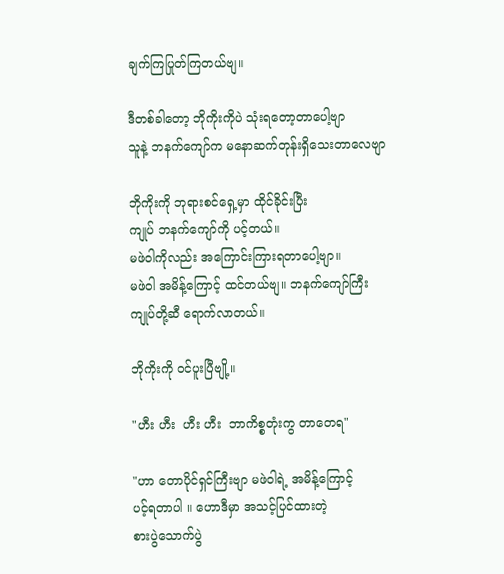ချက်ကြပြုတ်ကြတယ်ဗျ။

ဒီတစ်ခါတော့ ဘိုကိုးကိုပဲ သုံးရတော့တာပေါ့ဗျာ
သူနဲ့ ဘနက်ကျော်က မနောဆက်တုန်းရှိသေးတာလေဗျာ

ဘိုကိုးကို ဘုရားစင်ရှေ့မှာ ထိုင်ခိုင်းပြီး
ကျုပ် ဘနက်ကျော်ကို ပင့်တယ်။
မဖဲဝါကိုလည်း အကြောင်းကြားရတာပေါ့ဗျာ။
မဖဲဝါ အမိန့်ကြောင့် ထင်တယ်ဗျ။ ဘနက်ကျော်ကြီး
ကျုပ်တို့ဆီ ရောက်လာတယ်။

ဘိုကိုးကို ဝင်ပူးပြီဗျို့။

"ဟီး ဟီး  ဟီး ဟီး  ဘာကိစ္စတုံးကွ တာတေရ"

"ဟာ တောပိုင်ရှင်ကြီးဗျာ မဖဲဝါရဲ့ အမိန့်ကြောင့်
ပင့်ရတာပါ ။ ဟောဒီမှာ အသင့်ပြင်ထားတဲ့
စားပွဲသောက်ပွဲ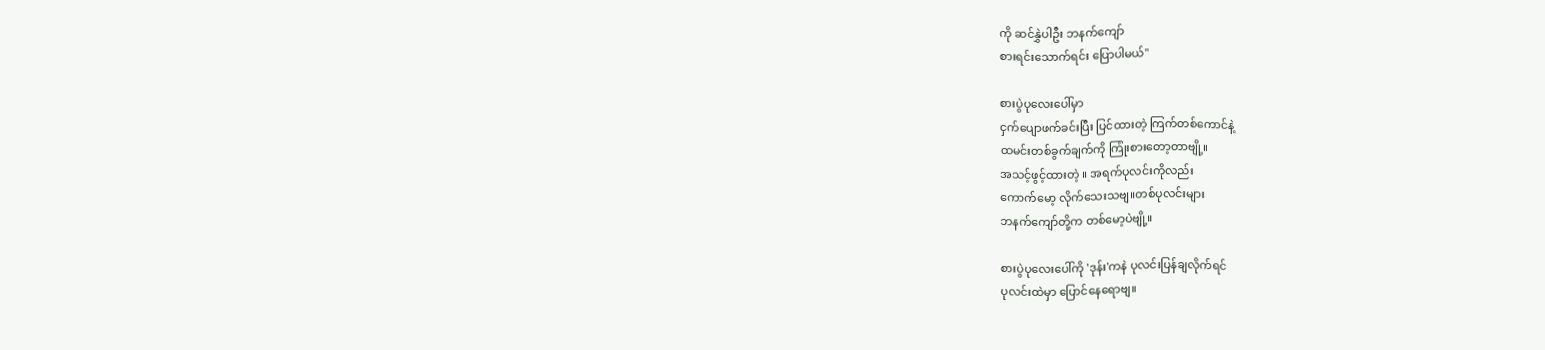ကို ဆင်နွှဲပါဦး ဘနက်ကျော်
စားရင်းသောက်ရင်း ပြောပါမယ်"

စားပွဲပုလေးပေါ်မှာ
ငှက်ပျောဖက်ခင်းပြီး ပြင်ထားတဲ့ ကြက်တစ်ကောင်နဲ့
ထမင်းတစ်ခွက်ချက်ကို ကြုံးစားတော့တာဗျို့။
အသင့်ဖွင့်ထားတဲ့ ။ အရက်ပုလင်းကိုလည်း
ကောက်မော့ လိုက်သေးသဗျ။တစ်ပုလင်းများ
ဘနက်ကျော်တို့က တစ်မော့ပဲဗျို့။

စားပွဲပုလေးပေါ်ကို 'ဒုန်း'ကနဲ ပုလင်းပြန်ချလိုက်ရင်
ပုလင်းထဲမှာ ပြောင်နေရောဗျ။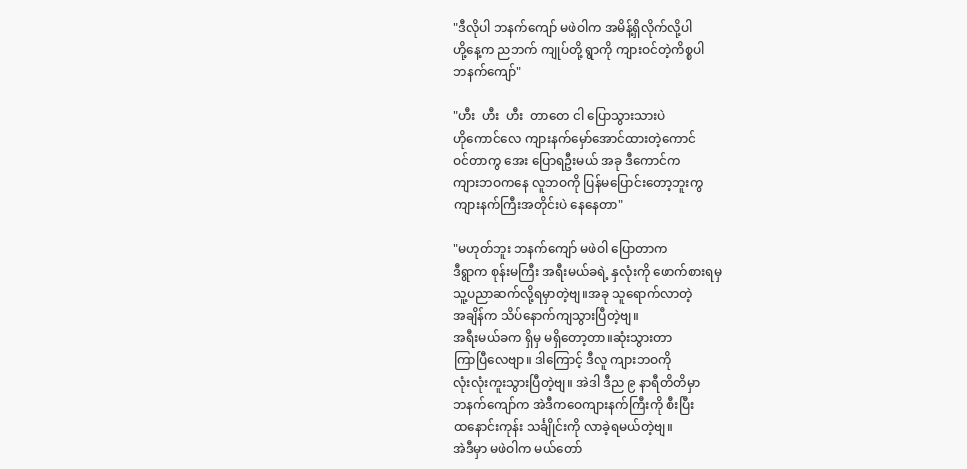"ဒီလိုပါ ဘနက်ကျော် မဖဲဝါက အမိန့်ရှိလိုက်လို့ပါ
ဟို့နေ့က ညဘက် ကျုပ်တို့ ရွာကို ကျားဝင်တဲ့ကိစ္စပါ
ဘနက်ကျော်"

"ဟီး  ဟီး  ဟီး  တာတေ ငါ ပြောသွားသားပဲ
ဟိုကောင်လေ ကျားနက်မှော်အောင်ထားတဲ့ကောင်
ဝင်တာကွ အေး ပြောရဦးမယ် အခု ဒီကောင်က
ကျားဘဝကနေ လူဘဝကို ပြန်မပြောင်းတော့ဘူးကွ
ကျားနက်ကြီးအတိုင်းပဲ နေနေတာ"

"မဟုတ်ဘူး ဘနက်ကျော် မဖဲဝါ ပြောတာက
ဒီရွာက စုန်းမကြီး အရီးမယ်ခရဲ့ နှလုံးကို ဖောက်စားရမှ
သူ့ပညာဆက်လို့ရမှာတဲ့ဗျ။အခု သူရောက်လာတဲ့
အချိန်က သိပ်နောက်ကျသွားပြီတဲ့ဗျ။
အရီးမယ်ခက ရှိမှ မရှိတော့တာ။ဆုံးသွားတာ
ကြာပြီလေဗျာ။ ဒါကြောင့် ဒီလူ ကျားဘဝကို
လုံးလုံးကူးသွားပြီတဲ့ဗျ။ အဲဒါ ဒီည ၉ နာရီတိတိမှာ
ဘနက်ကျော်က အဲဒီကဝေကျားနက်ကြီးကို စီးပြီး
ထနောင်းကုန်း သင်္ချိုင်းကို လာခဲ့ရမယ်တဲ့ဗျ။
အဲဒီမှာ မဖဲဝါက မယ်တော်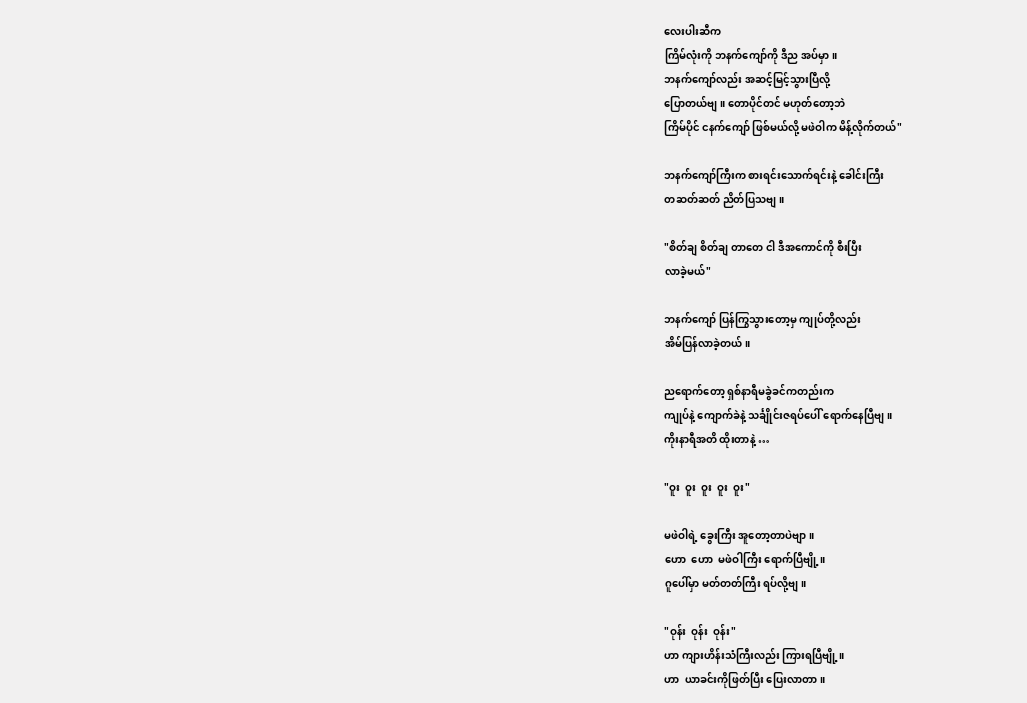လေးပါးဆီက
ကြိမ်လုံးကို ဘနက်ကျော်ကို ဒီည အပ်မှာ။
ဘနက်ကျော်လည်း အဆင့်မြင့်သွားပြီလို့
ပြောတယ်ဗျ။ တောပိုင်တင် မဟုတ်တော့ဘဲ
ကြိမ်ပိုင် ငနက်ကျော် ဖြစ်မယ်လို့ မဖဲဝါက မိန့်လိုက်တယ်"

ဘနက်ကျော်ကြီးက စားရင်းသောက်ရင်းနဲ့ ခေါင်းကြီး
တဆတ်ဆတ် ညိတ်ပြသဗျ။

"စိတ်ချ စိတ်ချ တာတေ ငါ ဒီအကောင်ကို စီးပြီး
လာခဲ့မယ်"

ဘနက်ကျော် ပြန်ကြွသွားတော့မှ ကျုပ်တို့လည်း
အိမ်ပြန်လာခဲ့တယ်။

ညရောက်တော့ ရှစ်နာရီမခွဲခင်ကတည်းက
ကျုပ်နဲ့ ကျောက်ခဲနဲ့ သင်္ချိုင်းဇရပ်ပေါ် ရောက်နေပြီဗျ။
ကိုးနာရီအတိ ထိုးတာနဲ့ …

"ဝူး  ဝူး  ဝူး  ဝူး  ဝူး"

မဖဲဝါရဲ့ ခွေးကြီး အူတော့တာပဲဗျာ။
ဟော  ဟော  မဖဲဝါကြီး ရောက်ပြီဗျို့။
ဂူပေါ်မှာ မတ်တတ်ကြီး ရပ်လို့ဗျ။

"ဝုန်း  ဝုန်း  ဝုန်း"
ဟာ ကျားဟိန်းသံကြီးလည်း ကြားရပြီဗျို့။
ဟာ  ယာခင်းကိုဖြတ်ပြီး ပြေးလာတာ။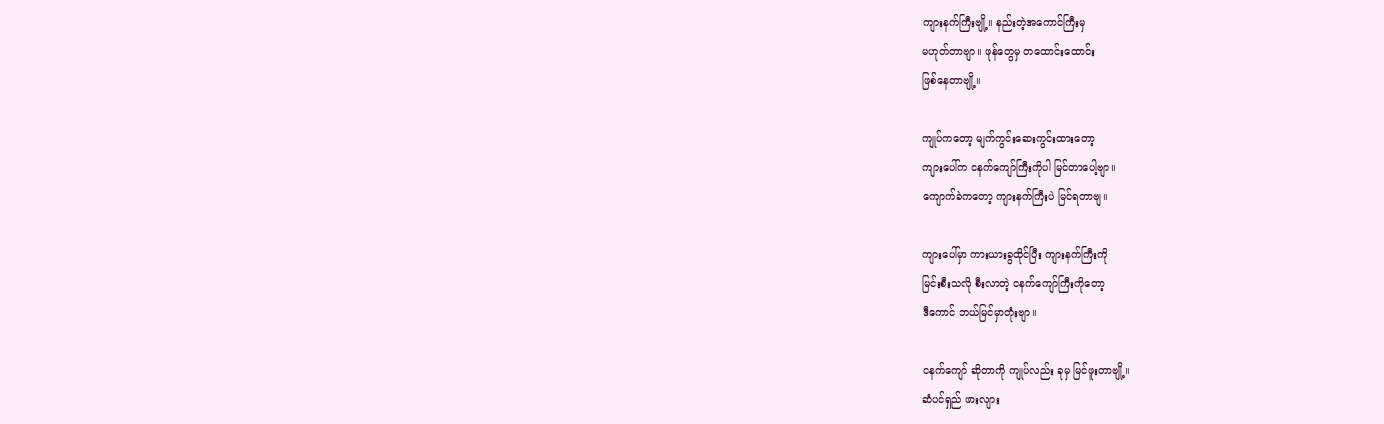ကျားနက်ကြီးဗျို့။ နည်းတဲ့အကောင်ကြီးမှ
မဟုတ်တာဗျာ။ ဖုန်တွေမှ တထောင်းထောင်း
ဖြစ်နေတာဗျို့။

ကျုပ်ကတော့ မျက်ကွင်းဆေးကွင်းထားတော့
ကျားပေါ်က ငနက်ကျော်ကြီးကိုပါ မြင်တာပေါ့ဗျာ။
ကျောက်ခဲကတော့ ကျားနက်ကြီးပဲ မြင်ရတာဗျ။

ကျားပေါ်မှာ ကားယားခွထိုင်ပြီး ကျားနက်ကြီးကို
မြင်းစီးသလို စီးလာတဲ့ ငနက်ကျော်ကြီးကိုတော့
ဒီကောင် ဘယ်မြင်မှာတုံးဗျာ။

ငနက်ကျော် ဆိုတာကို ကျုပ်လည်း ခုမှ မြင်ဖူးတာဗျို့။
ဆံပင်ရှည် ဖားလျား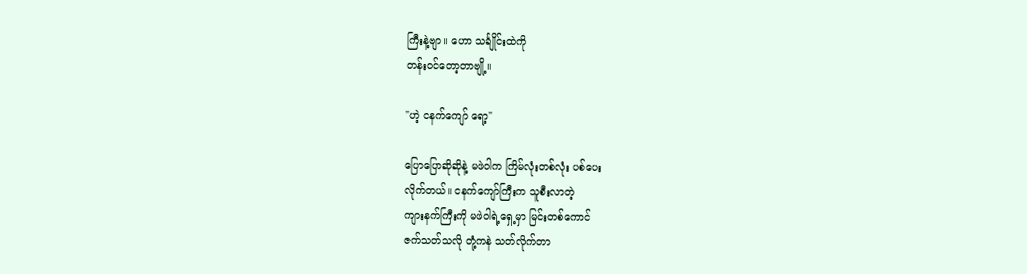ကြီးနဲ့ဗျာ။ ဟော သင်္ချိုင်းထဲကို
တန်းဝင်တော့တာဗျို့။

"ဟဲ့ ငနက်ကျော် ရော့"

ပြောပြောဆိုဆိုနဲ့ မဖဲဝါက ကြိမ်လုံးတစ်လုံး ပစ်ပေး
လိုက်တယ်။ ငနက်ကျော်ကြီးက သူစီးလာတဲ့
ကျားနက်ကြီးကို မဖဲဝါရဲ့ရှေ့မှာ မြင်းတစ်ကောင်
ဇက်သတ်သလို တုံ့ကနဲ သတ်လိုက်တာ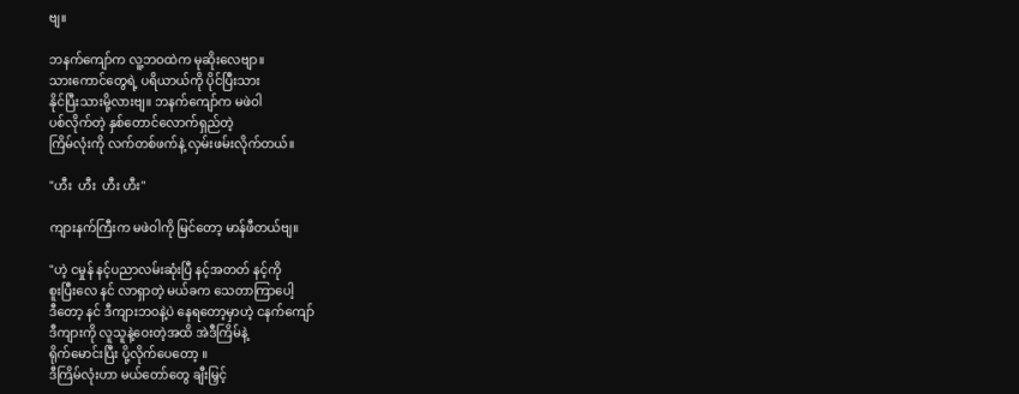ဗျ။

ဘနက်ကျော်က လူ့ဘဝထဲက မုဆိုးလေဗျာ။
သားကောင်တွေရဲ့ ပရိယာယ်ကို ပိုင်ပြီးသား
နိုင်ပြီးသားမို့လားဗျ။ ဘနက်ကျော်က မဖဲဝါ
ပစ်လိုက်တဲ့ နှစ်တောင်လောက်ရှည်တဲ့
ကြိမ်လုံးကို လက်တစ်ဖက်နဲ့ လှမ်းဖမ်းလိုက်တယ်။

"ဟီး  ဟီး  ဟီး ဟီး"

ကျားနက်ကြီးက မဖဲဝါကို မြင်တော့ မာန်ဖီတယ်ဗျ။

"ဟဲ့ ငမှုန် နင့်ပညာလမ်းဆုံးပြီ နင့်အတတ် နင့်ကို
စူးပြီးလေ နင် လာရှာတဲ့ မယ်ခက သေတာကြာပေါ့
ဒီတော့ နင် ဒီကျားဘဝနဲ့ပဲ နေရတော့မှာဟဲ့ ငနက်ကျော်
ဒီကျားကို လူသူနဲ့ဝေးတဲ့အထိ အဲဒီကြိမ်နဲ့
ရိုက်မောင်းပြီး ပို့လိုက်ပေတော့ ။
ဒီကြိမ်လုံးဟာ မယ်တော်တွေ ချီးမြှင့်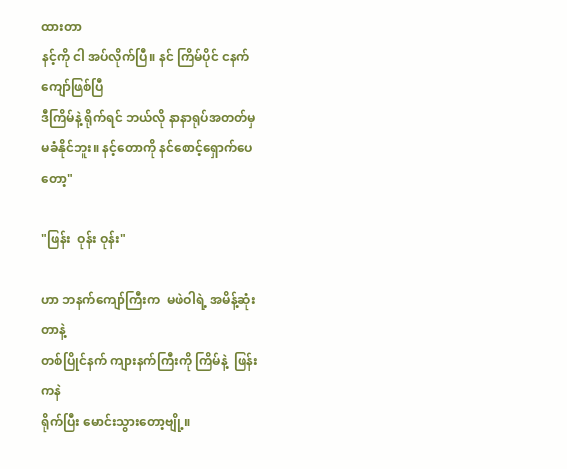ထားတာ
နင့်ကို ငါ အပ်လိုက်ပြီ။ နင် ကြိမ်ပိုင် ငနက်ကျော်ဖြစ်ပြီ
ဒီကြိမ်နဲ့ ရိုက်ရင် ဘယ်လို နာနာရုပ်အတတ်မှ
မခံနိုင်ဘူး။ နင့်တောကို နင်စောင့်ရှောက်ပေတော့"

"ဖြန်း  ဝုန်း ဝုန်း"

ဟာ ဘနက်ကျော်ကြီးက  မဖဲဝါရဲ့ အမိန့်ဆုံးတာနဲ့
တစ်ပြိုင်နက် ကျားနက်ကြီးကို ကြိမ်နဲ့  ဖြန်းကနဲ
ရိုက်ပြီး မောင်းသွားတော့ဗျို့။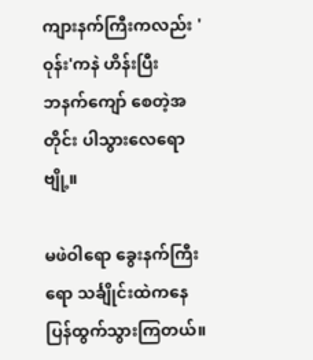ကျားနက်ကြီးကလည်း 'ဝုန်း'ကနဲ ဟိန်းပြီး
ဘနက်ကျော် စေတဲ့အတိုင်း ပါသွားလေရောဗျို့။

မဖဲဝါရော ခွေးနက်ကြီးရော သင်္ချိုင်းထဲကနေ
ပြန်ထွက်သွားကြတယ်။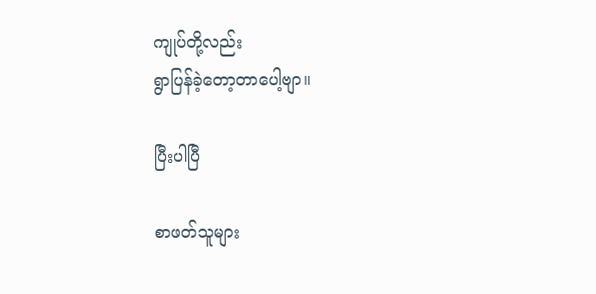ကျုပ်တို့လည်း
ရွာပြန်ခဲ့တော့တာပေါ့ဗျာ။

ပြီးပါပြီ

စာဖတ်သူများ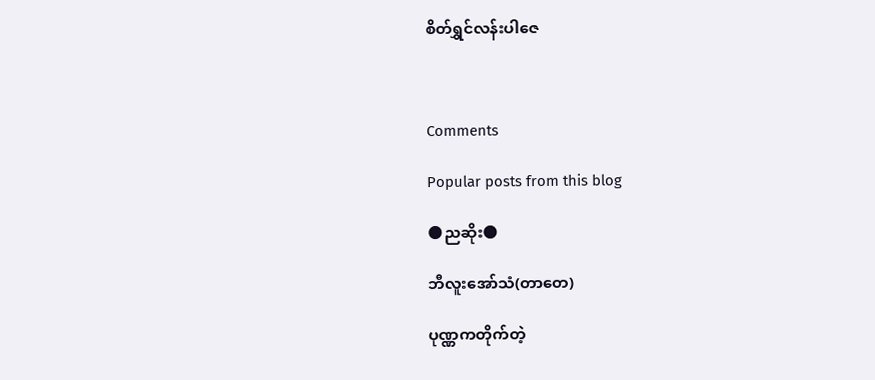စိတ်ရွှင်လန်းပါဇေ



Comments

Popular posts from this blog

🌑ညဆိုး🌑

ဘီလူးအော်သံ(တာတေ)

ပုဏ္ဏကတိုက်တဲ့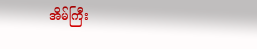အိမ်ကြီး